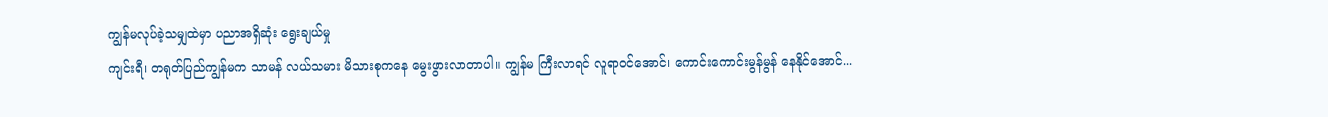ကျွန်မလုပ်ခဲ့သမျှထဲမှာ ပညာအရှိဆုံး ရွေးချယ်မှု
ကျင်းရီ၊ တရုတ်ပြည်ကျွန်မက သာမန် လယ်သမား မိသားစုကနေ မွေးဖွားလာတာပါ။ ကျွန်မ ကြီးလာရင် လူရာဝင်အောင်၊ ကောင်းကောင်းမွန်မွန် နေနိုင်အောင်...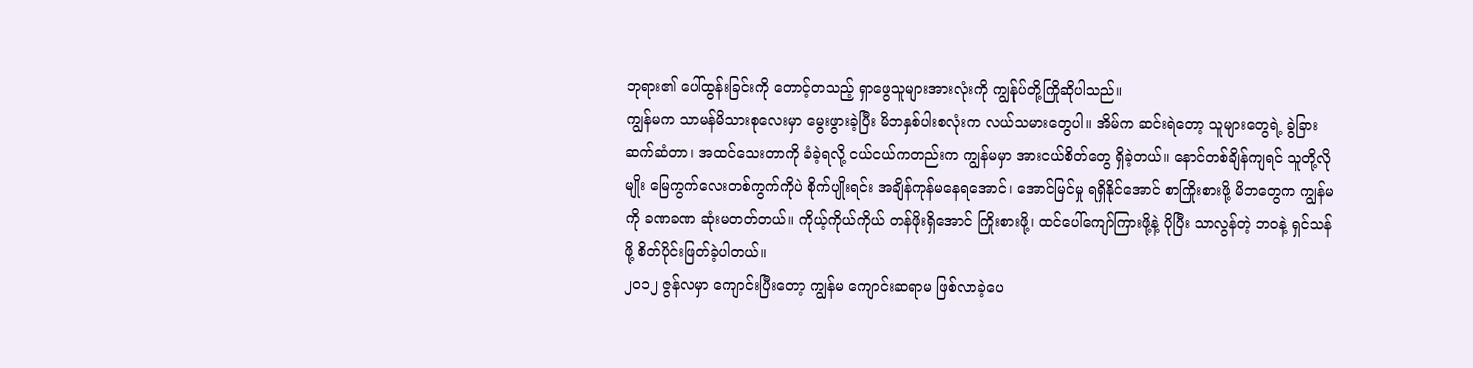ဘုရား၏ ပေါ်ထွန်းခြင်းကို တောင့်တသည့် ရှာဖွေသူများအားလုံးကို ကျွန်ုပ်တို့ကြိုဆိုပါသည်။
ကျွန်မက သာမန်မိသားစုလေးမှာ မွေးဖွားခဲ့ပြီး မိဘနှစ်ပါးစလုံးက လယ်သမားတွေပါ။ အိမ်က ဆင်းရဲတော့ သူများတွေရဲ့ ခွဲခြားဆက်ဆံတာ၊ အထင်သေးတာကို ခံခဲ့ရလို့ ငယ်ငယ်ကတည်းက ကျွန်မမှာ အားငယ်စိတ်တွေ ရှိခဲ့တယ်။ နောင်တစ်ချိန်ကျရင် သူတို့လိုမျိုး မြေကွက်လေးတစ်ကွက်ကိုပဲ စိုက်ပျိုးရင်း အချိန်ကုန်မနေရအောင်၊ အောင်မြင်မှု ရရှိနိုင်အောင် စာကြိုးစားဖို့ မိဘတွေက ကျွန်မကို ခဏခဏ ဆုံးမတတ်တယ်။ ကိုယ့်ကိုယ်ကိုယ် တန်ဖိုးရှိအောင် ကြိုးစားဖို့၊ ထင်ပေါ်ကျော်ကြားဖို့နဲ့ ပိုပြီး သာလွန်တဲ့ ဘဝနဲ့ ရှင်သန်ဖို့ စိတ်ပိုင်းဖြတ်ခဲ့ပါတယ်။
၂၀၁၂ ဇွန်လမှာ ကျောင်းပြီးတော့ ကျွန်မ ကျောင်းဆရာမ ဖြစ်လာခဲ့ပေ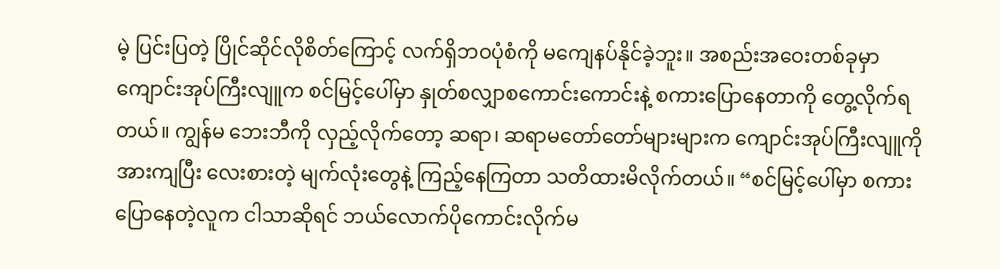မဲ့ ပြင်းပြတဲ့ ပြိုင်ဆိုင်လိုစိတ်ကြောင့် လက်ရှိဘဝပုံစံကို မကျေနပ်နိုင်ခဲ့ဘူး။ အစည်းအဝေးတစ်ခုမှာ ကျောင်းအုပ်ကြီးလျူက စင်မြင့်ပေါ်မှာ နှုတ်စလျှာစကောင်းကောင်းနဲ့ စကားပြောနေတာကို တွေ့လိုက်ရတယ်။ ကျွန်မ ဘေးဘီကို လှည့်လိုက်တော့ ဆရာ၊ ဆရာမတော်တော်များများက ကျောင်းအုပ်ကြီးလျူကို အားကျပြီး လေးစားတဲ့ မျက်လုံးတွေနဲ့ ကြည့်နေကြတာ သတိထားမိလိုက်တယ်။ “စင်မြင့်ပေါ်မှာ စကားပြောနေတဲ့လူက ငါသာဆိုရင် ဘယ်လောက်ပိုကောင်းလိုက်မ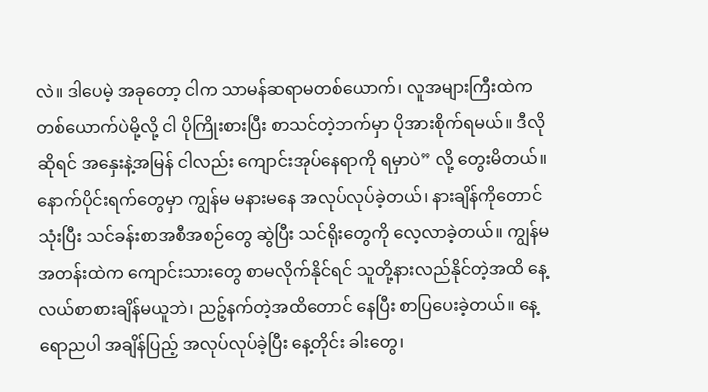လဲ။ ဒါပေမဲ့ အခုတော့ ငါက သာမန်ဆရာမတစ်ယောက်၊ လူအများကြီးထဲက တစ်ယောက်ပဲမို့လို့ ငါ ပိုကြိုးစားပြီး စာသင်တဲ့ဘက်မှာ ပိုအားစိုက်ရမယ်။ ဒီလိုဆိုရင် အနှေးနဲ့အမြန် ငါလည်း ကျောင်းအုပ်နေရာကို ရမှာပဲ” လို့ တွေးမိတယ်။ နောက်ပိုင်းရက်တွေမှာ ကျွန်မ မနားမနေ အလုပ်လုပ်ခဲ့တယ်၊ နားချိန်ကိုတောင်သုံးပြီး သင်ခန်းစာအစီအစဉ်တွေ ဆွဲပြီး သင်ရိုးတွေကို လေ့လာခဲ့တယ်။ ကျွန်မအတန်းထဲက ကျောင်းသားတွေ စာမလိုက်နိုင်ရင် သူတို့နားလည်နိုင်တဲ့အထိ နေ့လယ်စာစားချိန်မယူဘဲ၊ ညဉ့်နက်တဲ့အထိတောင် နေပြီး စာပြပေးခဲ့တယ်။ နေ့ရောညပါ အချိန်ပြည့် အလုပ်လုပ်ခဲ့ပြီး နေ့တိုင်း ခါးတွေ၊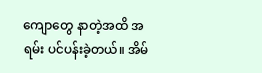ကျောတွေ နာတဲ့အထိ အရမ်း ပင်ပန်းခဲ့တယ်။ အိမ်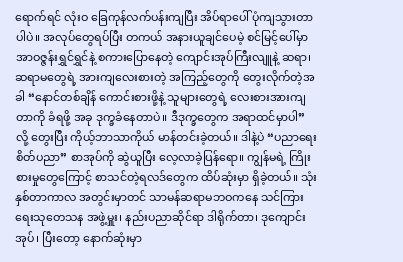ရောက်ရင် လုံးဝ ခြေကုန်လက်ပန်းကျပြီး အိပ်ရာပေါ် ပုံကျသွားတာပါပဲ။ အလုပ်တွေရပ်ပြီး တကယ် အနားယူချင်ပေမဲ့ စင်မြင့်ပေါ်မှာ အာဝဇ္ဇန်းရွှင်ရွှင်နဲ့ စကားပြောနေတဲ့ ကျောင်းအုပ်ကြီးလျူနဲ့ ဆရာ၊ ဆရာမတွေရဲ့ အားကျလေးစားတဲ့ အကြည့်တွေကို တွေးလိုက်တဲ့အခါ “နောင်တစ်ချိန် ကောင်းစားဖို့နဲ့ သူများတွေရဲ့ လေးစားအားကျတာကို ခံရဖို့ အခု ဒုက္ခခံနေတာပဲ။ ဒီဒုက္ခတွေက အရာထင်မှာပါ” လို့ တွေးပြီး ကိုယ့်ဘာသာကိုယ် မာန်တင်းခဲ့တယ်။ ဒါနဲ့ပဲ “ပညာရေး စိတ်ပညာ” စာအုပ်ကို ဆွဲယူပြီး လေ့လာခဲ့ပြန်ရော။ ကျွန်မရဲ့ ကြိုးစားမှုတွေကြောင့် စာသင်တဲ့ရလဒ်တွေက ထိပ်ဆုံးမှာ ရှိခဲ့တယ်။ သုံးနှစ်တာကာလ အတွင်းမှာတင် သာမန်ဆရာမဘဝကနေ သင်ကြားရေးသုတေသန အဖွဲ့မှူး၊ နည်းပညာဆိုင်ရာ ဒါရိုက်တာ၊ ဒုကျောင်းအုပ်၊ ပြီးတော့ နောက်ဆုံးမှာ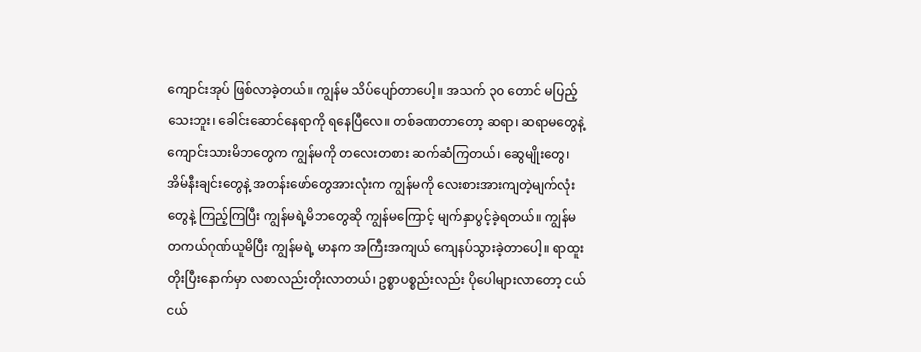ကျောင်းအုပ် ဖြစ်လာခဲ့တယ်။ ကျွန်မ သိပ်ပျော်တာပေါ့။ အသက် ၃၀ တောင် မပြည့်သေးဘူး၊ ခေါင်းဆောင်နေရာကို ရနေပြီလေ။ တစ်ခဏတာတော့ ဆရာ၊ ဆရာမတွေနဲ့ ကျောင်းသားမိဘတွေက ကျွန်မကို တလေးတစား ဆက်ဆံကြတယ်၊ ဆွေမျိုးတွေ၊ အိမ်နီးချင်းတွေနဲ့ အတန်းဖော်တွေအားလုံးက ကျွန်မကို လေးစားအားကျတဲ့မျက်လုံးတွေနဲ့ ကြည့်ကြပြီး ကျွန်မရဲ့မိဘတွေဆို ကျွန်မကြောင့် မျက်နှာပွင့်ခဲ့ရတယ်။ ကျွန်မ တကယ်ဂုဏ်ယူမိပြီး ကျွန်မရဲ့ မာနက အကြီးအကျယ် ကျေနပ်သွားခဲ့တာပေါ့။ ရာထူးတိုးပြီးနောက်မှာ လစာလည်းတိုးလာတယ်၊ ဥစ္စာပစ္စည်းလည်း ပိုပေါများလာတော့ ငယ်ငယ်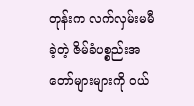တုန်းက လက်လှမ်းမမီခဲ့တဲ့ ဇိမ်ခံပစ္စည်းအတော်များများကို ဝယ်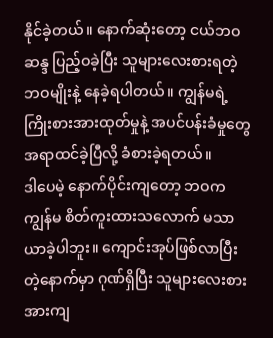နိုင်ခဲ့တယ်။ နောက်ဆုံးတော့ ငယ်ဘဝဆန္ဒ ပြည့်ဝခဲ့ပြီး သူများလေးစားရတဲ့ ဘဝမျိုးနဲ့ နေခဲ့ရပါတယ်။ ကျွန်မရဲ့ ကြိုးစားအားထုတ်မှုနဲ့ အပင်ပန်းခံမှုတွေ အရာထင်ခဲ့ပြီလို့ ခံစားခဲ့ရတယ်။
ဒါပေမဲ့ နောက်ပိုင်းကျတော့ ဘဝက ကျွန်မ စိတ်ကူးထားသလောက် မသာယာခဲ့ပါဘူး။ ကျောင်းအုပ်ဖြစ်လာပြီးတဲ့နောက်မှာ ဂုဏ်ရှိပြီး သူများလေးစားအားကျ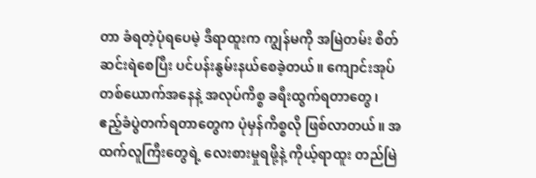တာ ခံရတဲ့ပုံရပေမဲ့ ဒီရာထူးက ကျွန်မကို အမြဲတမ်း စိတ်ဆင်းရဲစေပြီး ပင်ပန်းနွမ်းနယ်စေခဲ့တယ်။ ကျောင်းအုပ်တစ်ယောက်အနေနဲ့ အလုပ်ကိစ္စ ခရီးထွက်ရတာတွေ၊ ဧည့်ခံပွဲတက်ရတာတွေက ပုံမှန်ကိစ္စလို ဖြစ်လာတယ်။ အထက်လူကြီးတွေရဲ့ လေးစားမှုရဖို့နဲ့ ကိုယ့်ရာထူး တည်မြဲ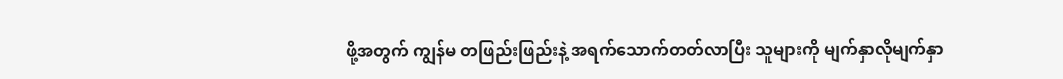ဖို့အတွက် ကျွန်မ တဖြည်းဖြည်းနဲ့ အရက်သောက်တတ်လာပြီး သူများကို မျက်နှာလိုမျက်နှာ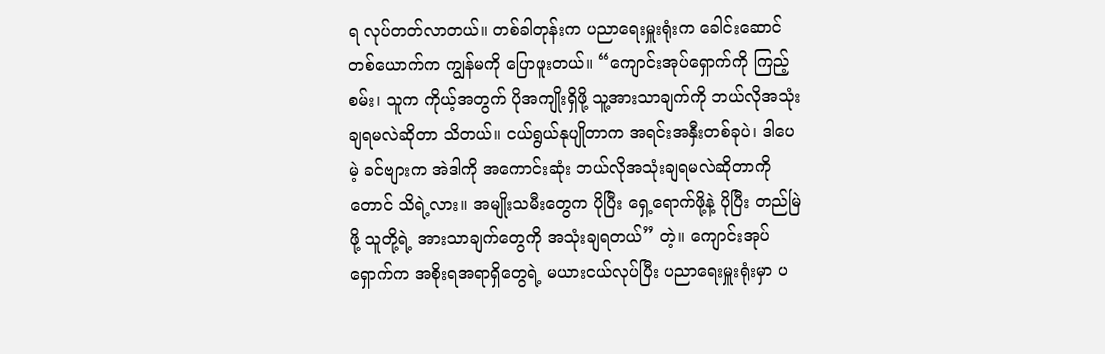ရ လုပ်တတ်လာတယ်။ တစ်ခါတုန်းက ပညာရေးမှူးရုံးက ခေါင်းဆောင်တစ်ယောက်က ကျွန်မကို ပြောဖူးတယ်။ “ကျောင်းအုပ်ရှောက်ကို ကြည့်စမ်း၊ သူက ကိုယ့်အတွက် ပိုအကျိုးရှိဖို့ သူ့အားသာချက်ကို ဘယ်လိုအသုံးချရမလဲဆိုတာ သိတယ်။ ငယ်ရွယ်နုပျိုတာက အရင်းအနှီးတစ်ခုပဲ၊ ဒါပေမဲ့ ခင်ဗျားက အဲဒါကို အကောင်းဆုံး ဘယ်လိုအသုံးချရမလဲဆိုတာကိုတောင် သိရဲ့လား။ အမျိုးသမီးတွေက ပိုပြီး ရှေ့ရောက်ဖို့နဲ့ ပိုပြီး တည်မြဲဖို့ သူတို့ရဲ့ အားသာချက်တွေကို အသုံးချရတယ်” တဲ့။ ကျောင်းအုပ်ရှောက်က အစိုးရအရာရှိတွေရဲ့ မယားငယ်လုပ်ပြီး ပညာရေးမှူးရုံးမှာ ပ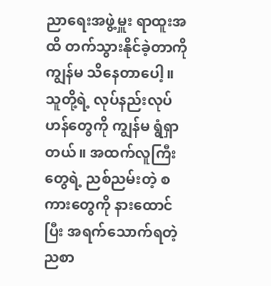ညာရေးအဖွဲ့မှူး ရာထူးအထိ တက်သွားနိုင်ခဲ့တာကို ကျွန်မ သိနေတာပေါ့။ သူတို့ရဲ့ လုပ်နည်းလုပ်ဟန်တွေကို ကျွန်မ ရွံရှာတယ်။ အထက်လူကြီးတွေရဲ့ ညစ်ညမ်းတဲ့ စကားတွေကို နားထောင်ပြီး အရက်သောက်ရတဲ့ ညစာ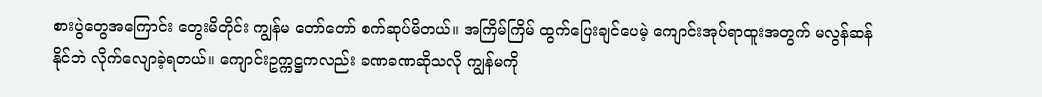စားပွဲတွေအကြောင်း တွေးမိတိုင်း ကျွန်မ တော်တော် စက်ဆုပ်မိတယ်။ အကြိမ်ကြိမ် ထွက်ပြေးချင်ပေမဲ့ ကျောင်းအုပ်ရာထူးအတွက် မလွန်ဆန်နိုင်ဘဲ လိုက်လျောခဲ့ရတယ်။ ကျောင်းဥက္ကဋ္ဌကလည်း ခဏခဏဆိုသလို ကျွန်မကို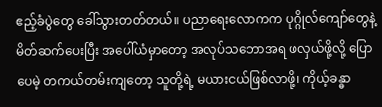ဧည့်ခံပွဲတွေ ခေါ်သွားတတ်တယ်။ ပညာရေးလောကက ပုဂ္ဂိုလ်ကျော်တွေနဲ့ မိတ်ဆက်ပေးပြီး အပေါ်ယံမှာတော့ အလုပ်သဘောအရ ဖလှယ်ဖို့လို့ ပြောပေမဲ့ တကယ်တမ်းကျတော့ သူတို့ရဲ့ မယားငယ်ဖြစ်လာဖို့၊ ကိုယ့်ခန္ဓာ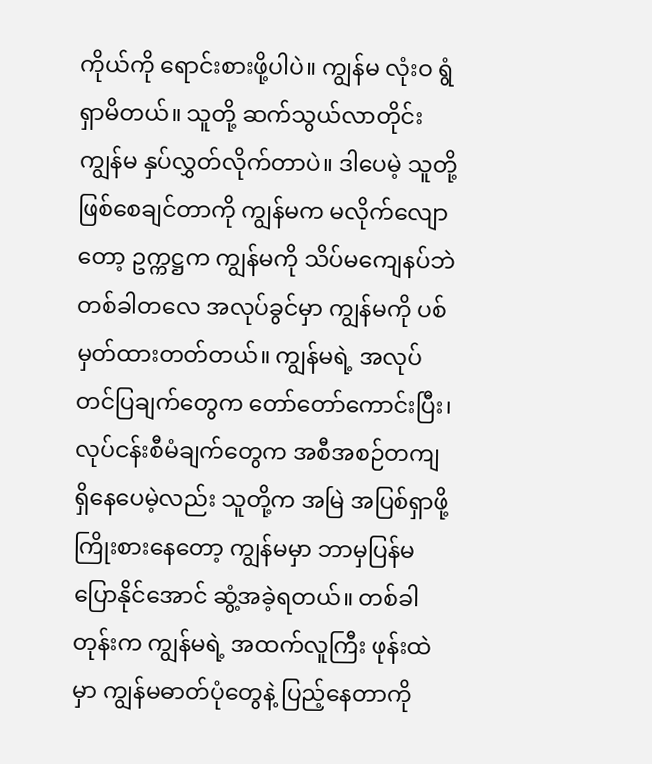ကိုယ်ကို ရောင်းစားဖို့ပါပဲ။ ကျွန်မ လုံးဝ ရွံရှာမိတယ်။ သူတို့ ဆက်သွယ်လာတိုင်း ကျွန်မ နှပ်လွှတ်လိုက်တာပဲ။ ဒါပေမဲ့ သူတို့ဖြစ်စေချင်တာကို ကျွန်မက မလိုက်လျောတော့ ဥက္ကဋ္ဌက ကျွန်မကို သိပ်မကျေနပ်ဘဲ တစ်ခါတလေ အလုပ်ခွင်မှာ ကျွန်မကို ပစ်မှတ်ထားတတ်တယ်။ ကျွန်မရဲ့ အလုပ်တင်ပြချက်တွေက တော်တော်ကောင်းပြီး၊ လုပ်ငန်းစီမံချက်တွေက အစီအစဉ်တကျရှိနေပေမဲ့လည်း သူတို့က အမြဲ အပြစ်ရှာဖို့ ကြိုးစားနေတော့ ကျွန်မမှာ ဘာမှပြန်မပြောနိုင်အောင် ဆွံ့အခဲ့ရတယ်။ တစ်ခါတုန်းက ကျွန်မရဲ့ အထက်လူကြီး ဖုန်းထဲမှာ ကျွန်မဓာတ်ပုံတွေနဲ့ ပြည့်နေတာကို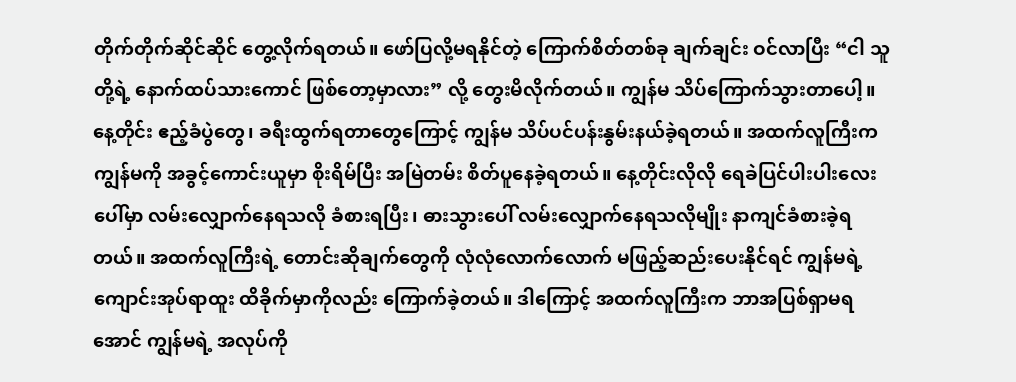တိုက်တိုက်ဆိုင်ဆိုင် တွေ့လိုက်ရတယ်။ ဖော်ပြလို့မရနိုင်တဲ့ ကြောက်စိတ်တစ်ခု ချက်ချင်း ဝင်လာပြီး “ငါ သူတို့ရဲ့ နောက်ထပ်သားကောင် ဖြစ်တော့မှာလား” လို့ တွေးမိလိုက်တယ်။ ကျွန်မ သိပ်ကြောက်သွားတာပေါ့။ နေ့တိုင်း ဧည့်ခံပွဲတွေ၊ ခရီးထွက်ရတာတွေကြောင့် ကျွန်မ သိပ်ပင်ပန်းနွမ်းနယ်ခဲ့ရတယ်။ အထက်လူကြီးက ကျွန်မကို အခွင့်ကောင်းယူမှာ စိုးရိမ်ပြီး အမြဲတမ်း စိတ်ပူနေခဲ့ရတယ်။ နေ့တိုင်းလိုလို ရေခဲပြင်ပါးပါးလေးပေါ်မှာ လမ်းလျှောက်နေရသလို ခံစားရပြီး၊ ဓားသွားပေါ် လမ်းလျှောက်နေရသလိုမျိုး နာကျင်ခံစားခဲ့ရတယ်။ အထက်လူကြီးရဲ့ တောင်းဆိုချက်တွေကို လုံလုံလောက်လောက် မဖြည့်ဆည်းပေးနိုင်ရင် ကျွန်မရဲ့ ကျောင်းအုပ်ရာထူး ထိခိုက်မှာကိုလည်း ကြောက်ခဲ့တယ်။ ဒါကြောင့် အထက်လူကြီးက ဘာအပြစ်ရှာမရအောင် ကျွန်မရဲ့ အလုပ်ကို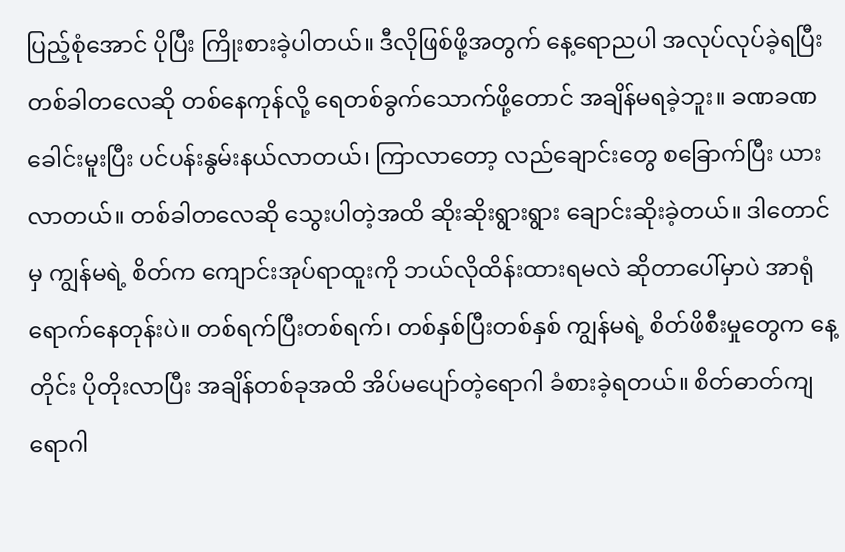ပြည့်စုံအောင် ပိုပြီး ကြိုးစားခဲ့ပါတယ်။ ဒီလိုဖြစ်ဖို့အတွက် နေ့ရောညပါ အလုပ်လုပ်ခဲ့ရပြီး တစ်ခါတလေဆို တစ်နေကုန်လို့ ရေတစ်ခွက်သောက်ဖို့တောင် အချိန်မရခဲ့ဘူး။ ခဏခဏ ခေါင်းမူးပြီး ပင်ပန်းနွမ်းနယ်လာတယ်၊ ကြာလာတော့ လည်ချောင်းတွေ စခြောက်ပြီး ယားလာတယ်။ တစ်ခါတလေဆို သွေးပါတဲ့အထိ ဆိုးဆိုးရွားရွား ချောင်းဆိုးခဲ့တယ်။ ဒါတောင်မှ ကျွန်မရဲ့ စိတ်က ကျောင်းအုပ်ရာထူးကို ဘယ်လိုထိန်းထားရမလဲ ဆိုတာပေါ်မှာပဲ အာရုံရောက်နေတုန်းပဲ။ တစ်ရက်ပြီးတစ်ရက်၊ တစ်နှစ်ပြီးတစ်နှစ် ကျွန်မရဲ့ စိတ်ဖိစီးမှုတွေက နေ့တိုင်း ပိုတိုးလာပြီး အချိန်တစ်ခုအထိ အိပ်မပျော်တဲ့ရောဂါ ခံစားခဲ့ရတယ်။ စိတ်ဓာတ်ကျရောဂါ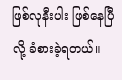ဖြစ်လုနီးပါး ဖြစ်နေပြီလို့ ခံစားခဲ့ရတယ်။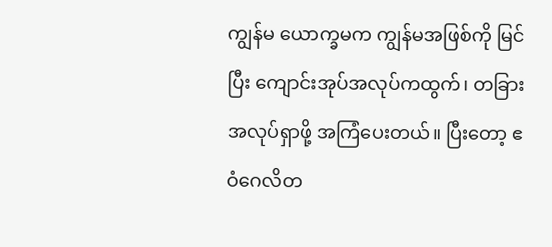ကျွန်မ ယောက္ခမက ကျွန်မအဖြစ်ကို မြင်ပြီး ကျောင်းအုပ်အလုပ်ကထွက်၊ တခြားအလုပ်ရှာဖို့ အကြံပေးတယ်။ ပြီးတော့ ဧဝံဂေလိတ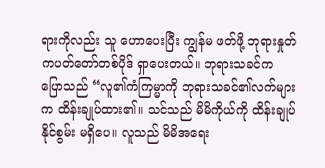ရားကိုလည်း သူ ဟောပေးပြီး ကျွန်မ ဖတ်ဖို့ ဘုရားနှုတ်ကပတ်တော်တစ်ပိုဒ် ရှာပေးတယ်။ ဘုရားသခင်က ပြောသည် “လူ၏ကံကြမ္မာကို ဘုရားသခင်၏လက်များက ထိန်းချုပ်ထား၏။ သင်သည် မိမိကိုယ်ကို ထိန်းချုပ်နိုင်စွမ်း မရှိပေ။ လူသည် မိမိအရေး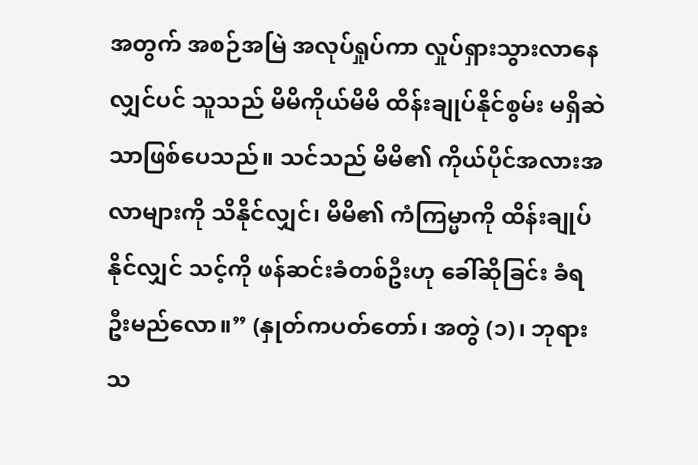အတွက် အစဉ်အမြဲ အလုပ်ရှုပ်ကာ လှုပ်ရှားသွားလာနေလျှင်ပင် သူသည် မိမိကိုယ်မိမိ ထိန်းချုပ်နိုင်စွမ်း မရှိဆဲသာဖြစ်ပေသည်။ သင်သည် မိမိ၏ ကိုယ်ပိုင်အလားအလာများကို သိနိုင်လျှင်၊ မိမိ၏ ကံကြမ္မာကို ထိန်းချုပ်နိုင်လျှင် သင့်ကို ဖန်ဆင်းခံတစ်ဦးဟု ခေါ်ဆိုခြင်း ခံရဦးမည်လော။” (နှုတ်ကပတ်တော်၊ အတွဲ (၁)၊ ဘုရားသ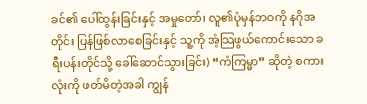ခင်၏ ပေါ်ထွန်းခြင်းနှင့် အမှုတော်၊ လူ၏ပုံမှန်ဘဝကို နဂိုအတိုင်း ပြန်ဖြစ်လာစေခြင်းနှင့် သူ့ကို အံ့သြဖွယ်ကောင်းသော ခရီးပန်းတိုင်သို့ ခေါ်ဆောင်သွားခြင်း) “ကံကြမ္မာ” ဆိုတဲ့ စကားလုံးကို ဖတ်မိတဲ့အခါ ကျွန်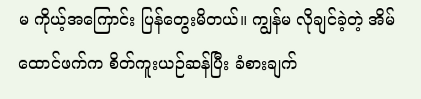မ ကိုယ့်အကြောင်း ပြန်တွေးမိတယ်။ ကျွန်မ လိုချင်ခဲ့တဲ့ အိမ်ထောင်ဖက်က စိတ်ကူးယဉ်ဆန်ပြီး ခံစားချက်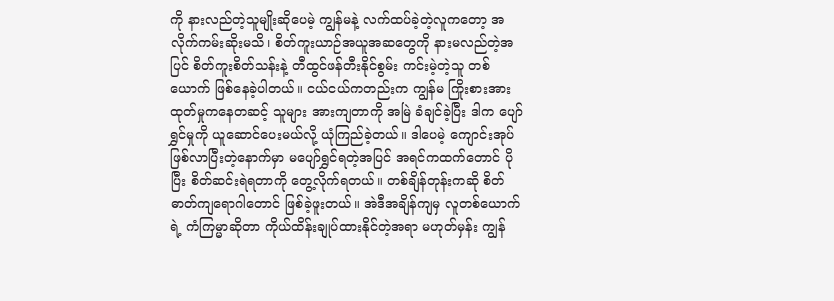ကို နားလည်တဲ့သူမျိုးဆိုပေမဲ့ ကျွန်မနဲ့ လက်ထပ်ခဲ့တဲ့လူကတော့ အလိုက်ကမ်းဆိုးမသိ၊ စိတ်ကူးယာဉ်အယူအဆတွေကို နားမလည်တဲ့အပြင် စိတ်ကူးစိတ်သန်းနဲ့ တီထွင်ဖန်တီးနိုင်စွမ်း ကင်းမဲ့တဲ့သူ တစ်ယောက် ဖြစ်နေခဲ့ပါတယ်။ ငယ်ငယ်ကတည်းက ကျွန်မ ကြိုးစားအားထုတ်မှုကနေတဆင့် သူများ အားကျတာကို အမြဲ ခံချင်ခဲ့ပြီး ဒါက ပျော်ရွှင်မှုကို ယူဆောင်ပေးမယ်လို့ ယုံကြည်ခဲ့တယ်။ ဒါပေမဲ့ ကျောင်းအုပ်ဖြစ်လာပြီးတဲ့နောက်မှာ မပျော်ရွှင်ရတဲ့အပြင် အရင်ကထက်တောင် ပိုပြီး စိတ်ဆင်းရဲရတာကို တွေ့လိုက်ရတယ်။ တစ်ချိန်တုန်းကဆို စိတ်ဓာတ်ကျရောဂါတောင် ဖြစ်ခဲ့ဖူးတယ်။ အဲဒီအချိန်ကျမှ လူတစ်ယောက်ရဲ့ ကံကြမ္မာဆိုတာ ကိုယ်ထိန်းချုပ်ထားနိုင်တဲ့အရာ မဟုတ်မှန်း ကျွန်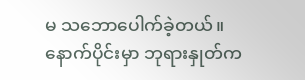မ သဘောပေါက်ခဲ့တယ်။
နောက်ပိုင်းမှာ ဘုရားနှုတ်က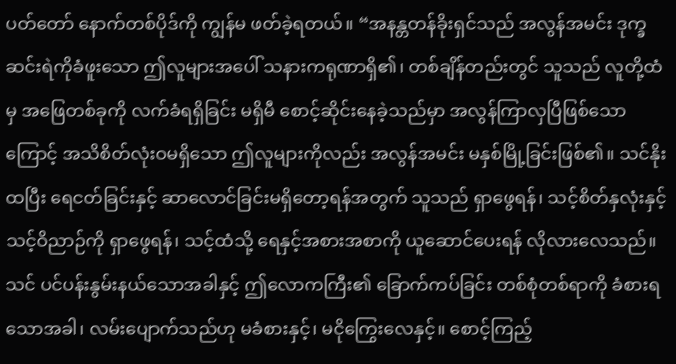ပတ်တော် နောက်တစ်ပိုဒ်ကို ကျွန်မ ဖတ်ခဲ့ရတယ်။ “အနန္တတန်ခိုးရှင်သည် အလွန်အမင်း ဒုက္ခဆင်းရဲကိုခံဖူးသော ဤလူများအပေါ် သနားကရုဏာရှိ၏၊ တစ်ချိန်တည်းတွင် သူသည် လူတို့ထံမှ အဖြေတစ်ခုကို လက်ခံရရှိခြင်း မရှိမီ စောင့်ဆိုင်းနေခဲ့သည်မှာ အလွန်ကြာလှပြီဖြစ်သောကြောင့် အသိစိတ်လုံးဝမရှိသော ဤလူများကိုလည်း အလွန်အမင်း မနှစ်မြို့ခြင်းဖြစ်၏။ သင်နိုးထပြီး ရေငတ်ခြင်းနှင့် ဆာလောင်ခြင်းမရှိတော့ရန်အတွက် သူသည် ရှာဖွေရန်၊ သင့်စိတ်နှလုံးနှင့် သင့်ဝိညာဉ်ကို ရှာဖွေရန်၊ သင့်ထံသို့ ရေနှင့်အစားအစာကို ယူဆောင်ပေးရန် လိုလားလေသည်။ သင် ပင်ပန်းနွမ်းနယ်သောအခါနှင့် ဤလောကကြီး၏ ခြောက်ကပ်ခြင်း တစ်စုံတစ်ရာကို ခံစားရသောအခါ၊ လမ်းပျောက်သည်ဟု မခံစားနှင့်၊ မငိုကြွေးလေနှင့်။ စောင့်ကြည့်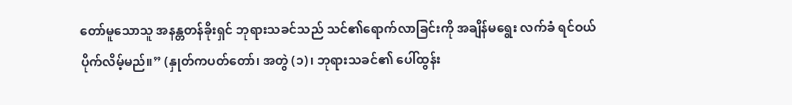တော်မူသောသူ အနန္တတန်ခိုးရှင် ဘုရားသခင်သည် သင်၏ရောက်လာခြင်းကို အချိန်မရွေး လက်ခံ ရင်ဝယ်ပိုက်လိမ့်မည်။” (နှုတ်ကပတ်တော်၊ အတွဲ (၁)၊ ဘုရားသခင်၏ ပေါ်ထွန်း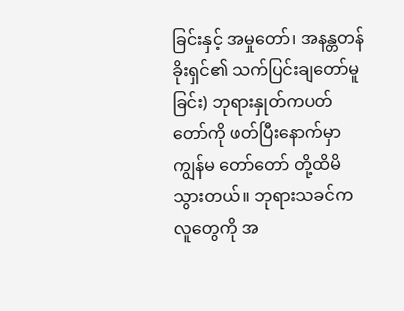ခြင်းနှင့် အမှုတော်၊ အနန္တတန်ခိုးရှင်၏ သက်ပြင်းချတော်မူခြင်း) ဘုရားနှုတ်ကပတ်တော်ကို ဖတ်ပြီးနောက်မှာ ကျွန်မ တော်တော် တို့ထိမိသွားတယ်။ ဘုရားသခင်က လူတွေကို အ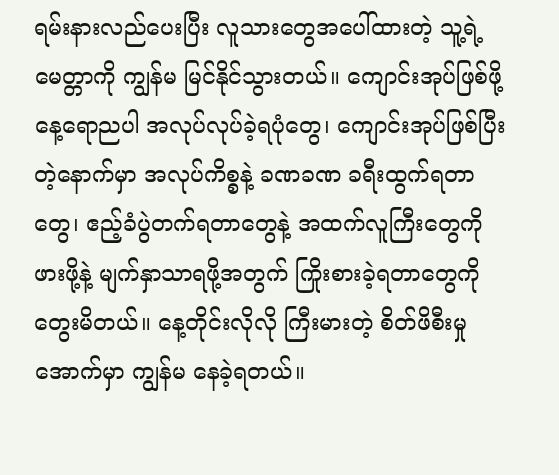ရမ်းနားလည်ပေးပြီး လူသားတွေအပေါ်ထားတဲ့ သူ့ရဲ့မေတ္တာကို ကျွန်မ မြင်နိုင်သွားတယ်။ ကျောင်းအုပ်ဖြစ်ဖို့ နေ့ရောညပါ အလုပ်လုပ်ခဲ့ရပုံတွေ၊ ကျောင်းအုပ်ဖြစ်ပြီးတဲ့နောက်မှာ အလုပ်ကိစ္စနဲ့ ခဏခဏ ခရီးထွက်ရတာတွေ၊ ဧည့်ခံပွဲတက်ရတာတွေနဲ့ အထက်လူကြီးတွေကို ဖားဖို့နဲ့ မျက်နှာသာရဖို့အတွက် ကြိုးစားခဲ့ရတာတွေကို တွေးမိတယ်။ နေ့တိုင်းလိုလို ကြီးမားတဲ့ စိတ်ဖိစီးမှုအောက်မှာ ကျွန်မ နေခဲ့ရတယ်။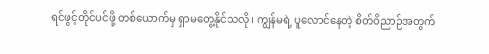ရင်ဖွင့်တိုင်ပင်ဖို့ တစ်ယောက်မှ ရှာမတွေ့နိုင်သလို၊ ကျွန်မရဲ့ ပူလောင်နေတဲ့ စိတ်ဝိညာဉ်အတွက်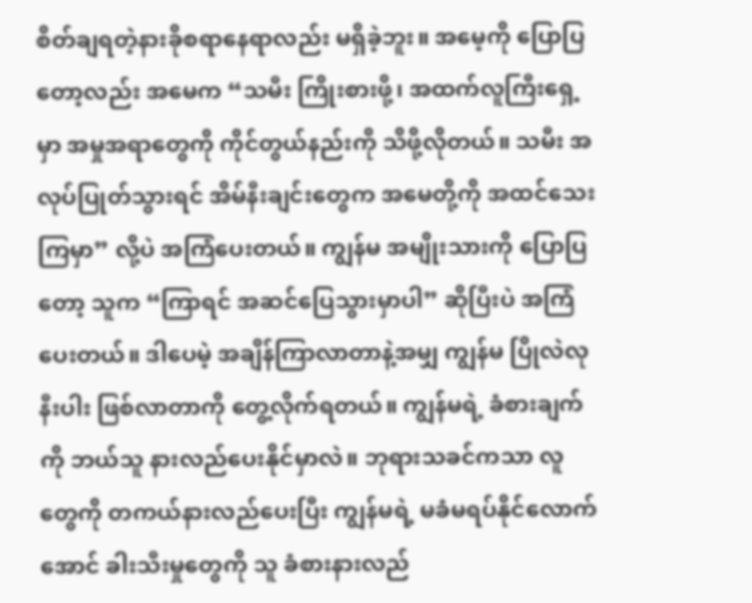စိတ်ချရတဲ့နားခိုစရာနေရာလည်း မရှိခဲ့ဘူး။ အမေ့ကို ပြောပြတော့လည်း အမေက “သမီး ကြိုးစားဖို့၊ အထက်လူကြီးရှေ့မှာ အမှုအရာတွေကို ကိုင်တွယ်နည်းကို သိဖို့လိုတယ်။ သမီး အလုပ်ပြုတ်သွားရင် အိမ်နီးချင်းတွေက အမေတို့ကို အထင်သေးကြမှာ” လို့ပဲ အကြံပေးတယ်။ ကျွန်မ အမျိုးသားကို ပြောပြတော့ သူက “ကြာရင် အဆင်ပြေသွားမှာပါ” ဆိုပြီးပဲ အကြံပေးတယ်။ ဒါပေမဲ့ အချိန်ကြာလာတာနဲ့အမျှ ကျွန်မ ပြိုလဲလုနီးပါး ဖြစ်လာတာကို တွေ့လိုက်ရတယ်။ ကျွန်မရဲ့ ခံစားချက်ကို ဘယ်သူ နားလည်ပေးနိုင်မှာလဲ။ ဘုရားသခင်ကသာ လူတွေကို တကယ်နားလည်ပေးပြီး ကျွန်မရဲ့ မခံမရပ်နိုင်လောက်အောင် ခါးသီးမှုတွေကို သူ ခံစားနားလည်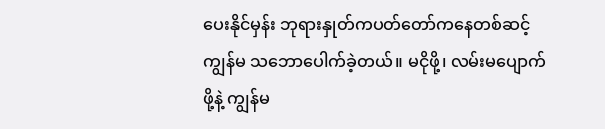ပေးနိုင်မှန်း ဘုရားနှုတ်ကပတ်တော်ကနေတစ်ဆင့် ကျွန်မ သဘောပေါက်ခဲ့တယ်။ မငိုဖို့၊ လမ်းမပျောက်ဖို့နဲ့ ကျွန်မ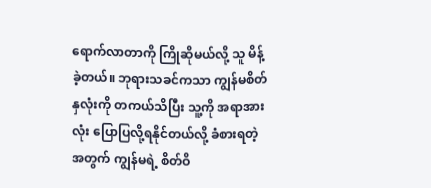ရောက်လာတာကို ကြိုဆိုမယ်လို့ သူ မိန့်ခဲ့တယ်။ ဘုရားသခင်ကသာ ကျွန်မစိတ်နှလုံးကို တကယ်သိပြီး သူ့ကို အရာအားလုံး ပြောပြလို့ရနိုင်တယ်လို့ ခံစားရတဲ့အတွက် ကျွန်မရဲ့ စိတ်ဝိ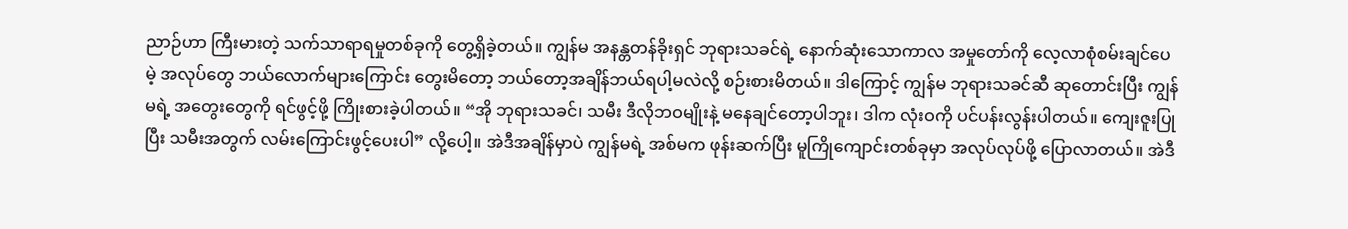ညာဉ်ဟာ ကြီးမားတဲ့ သက်သာရာရမှုတစ်ခုကို တွေ့ရှိခဲ့တယ်။ ကျွန်မ အနန္တတန်ခိုးရှင် ဘုရားသခင်ရဲ့ နောက်ဆုံးသောကာလ အမှုတော်ကို လေ့လာစုံစမ်းချင်ပေမဲ့ အလုပ်တွေ ဘယ်လောက်များကြောင်း တွေးမိတော့ ဘယ်တော့အချိန်ဘယ်ရပါ့မလဲလို့ စဉ်းစားမိတယ်။ ဒါကြောင့် ကျွန်မ ဘုရားသခင်ဆီ ဆုတောင်းပြီး ကျွန်မရဲ့ အတွေးတွေကို ရင်ဖွင့်ဖို့ ကြိုးစားခဲ့ပါတယ်။ “အို ဘုရားသခင်၊ သမီး ဒီလိုဘဝမျိုးနဲ့ မနေချင်တော့ပါဘူး၊ ဒါက လုံးဝကို ပင်ပန်းလွန်းပါတယ်။ ကျေးဇူးပြုပြီး သမီးအတွက် လမ်းကြောင်းဖွင့်ပေးပါ” လို့ပေါ့။ အဲဒီအချိန်မှာပဲ ကျွန်မရဲ့ အစ်မက ဖုန်းဆက်ပြီး မူကြိုကျောင်းတစ်ခုမှာ အလုပ်လုပ်ဖို့ ပြောလာတယ်။ အဲဒီ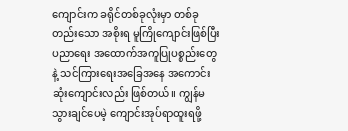ကျောင်းက ခရိုင်တစ်ခုလုံးမှာ တစ်ခုတည်းသော အစိုးရ မူကြိုကျောင်းဖြစ်ပြီး ပညာရေး အထောက်အကူပြုပစ္စည်းတွေနဲ့ သင်ကြားရေးအခြေအနေ အကောင်းဆုံးကျောင်းလည်း ဖြစ်တယ်။ ကျွန်မ သွားချင်ပေမဲ့ ကျောင်းအုပ်ရာထူးရဖို့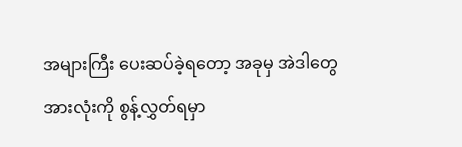အများကြီး ပေးဆပ်ခဲ့ရတော့ အခုမှ အဲဒါတွေအားလုံးကို စွန့်လွှတ်ရမှာ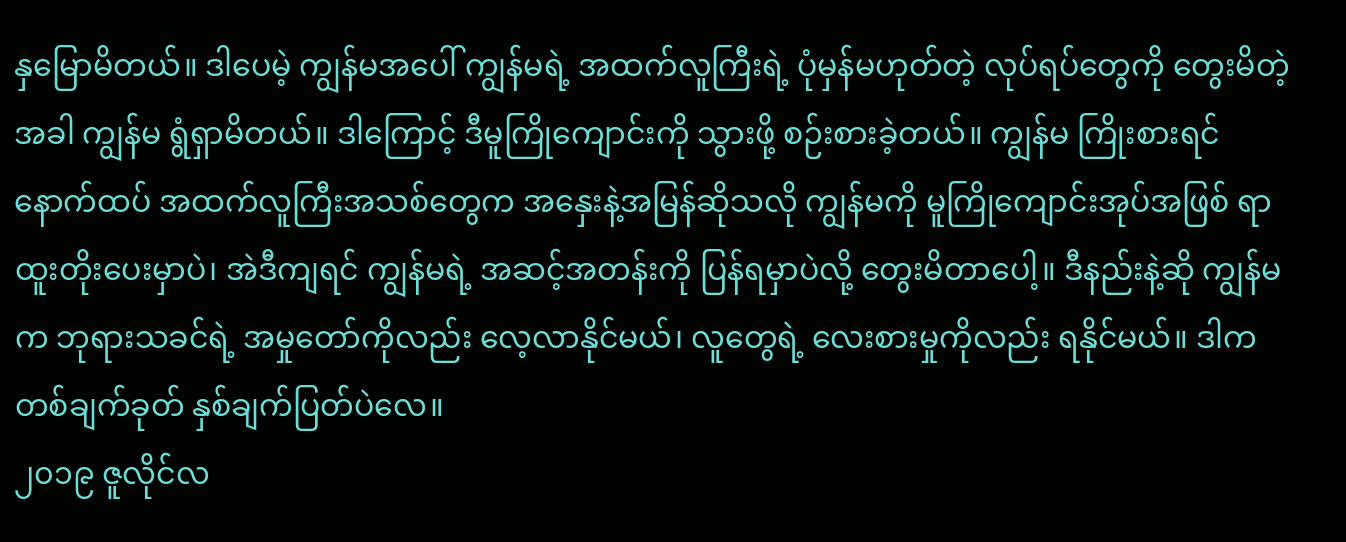နှမြောမိတယ်။ ဒါပေမဲ့ ကျွန်မအပေါ် ကျွန်မရဲ့ အထက်လူကြီးရဲ့ ပုံမှန်မဟုတ်တဲ့ လုပ်ရပ်တွေကို တွေးမိတဲ့အခါ ကျွန်မ ရွံရှာမိတယ်။ ဒါကြောင့် ဒီမူကြိုကျောင်းကို သွားဖို့ စဉ်းစားခဲ့တယ်။ ကျွန်မ ကြိုးစားရင် နောက်ထပ် အထက်လူကြီးအသစ်တွေက အနှေးနဲ့အမြန်ဆိုသလို ကျွန်မကို မူကြိုကျောင်းအုပ်အဖြစ် ရာထူးတိုးပေးမှာပဲ၊ အဲဒီကျရင် ကျွန်မရဲ့ အဆင့်အတန်းကို ပြန်ရမှာပဲလို့ တွေးမိတာပေါ့။ ဒီနည်းနဲ့ဆို ကျွန်မက ဘုရားသခင်ရဲ့ အမှုတော်ကိုလည်း လေ့လာနိုင်မယ်၊ လူတွေရဲ့ လေးစားမှုကိုလည်း ရနိုင်မယ်။ ဒါက တစ်ချက်ခုတ် နှစ်ချက်ပြတ်ပဲလေ။
၂၀၁၉ ဇူလိုင်လ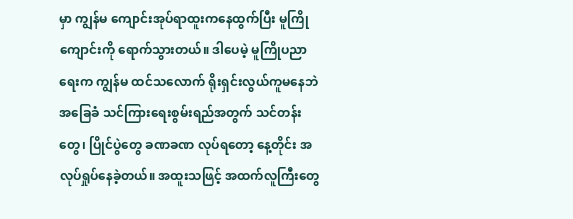မှာ ကျွန်မ ကျောင်းအုပ်ရာထူးကနေထွက်ပြီး မူကြိုကျောင်းကို ရောက်သွားတယ်။ ဒါပေမဲ့ မူကြိုပညာရေးက ကျွန်မ ထင်သလောက် ရိုးရှင်းလွယ်ကူမနေဘဲ အခြေခံ သင်ကြားရေးစွမ်းရည်အတွက် သင်တန်းတွေ၊ ပြိုင်ပွဲတွေ ခဏခဏ လုပ်ရတော့ နေ့တိုင်း အလုပ်ရှုပ်နေခဲ့တယ်။ အထူးသဖြင့် အထက်လူကြီးတွေ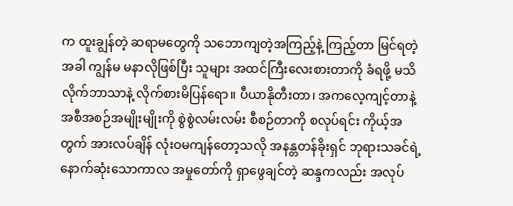က ထူးချွန်တဲ့ ဆရာမတွေကို သဘောကျတဲ့အကြည့်နဲ့ ကြည့်တာ မြင်ရတဲ့အခါ ကျွန်မ မနာလိုဖြစ်ပြီး သူများ အထင်ကြီးလေးစားတာကို ခံရဖို့ မသိလိုက်ဘာသာနဲ့ လိုက်စားမိပြန်ရော။ ပီယာနိုတီးတာ၊ အကလေ့ကျင့်တာနဲ့ အစီအစဉ်အမျိုးမျိုးကို စွဲစွဲလမ်းလမ်း စီစဉ်တာကို စလုပ်ရင်း ကိုယ့်အတွက် အားလပ်ချိန် လုံးဝမကျန်တော့သလို အနန္တတန်ခိုးရှင် ဘုရားသခင်ရဲ့ နောက်ဆုံးသောကာလ အမှုတော်ကို ရှာဖွေချင်တဲ့ ဆန္ဒကလည်း အလုပ်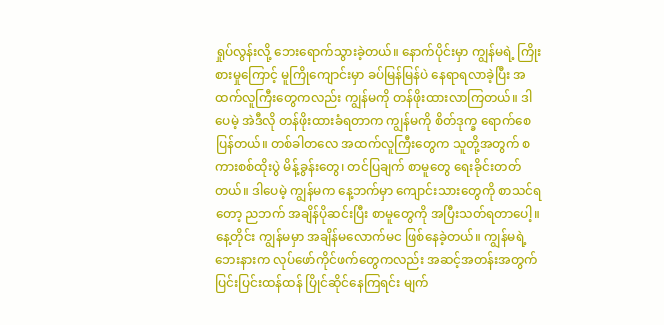ရှုပ်လွန်းလို့ ဘေးရောက်သွားခဲ့တယ်။ နောက်ပိုင်းမှာ ကျွန်မရဲ့ ကြိုးစားမှုကြောင့် မူကြိုကျောင်းမှာ ခပ်မြန်မြန်ပဲ နေရာရလာခဲ့ပြီး အထက်လူကြီးတွေကလည်း ကျွန်မကို တန်ဖိုးထားလာကြတယ်။ ဒါပေမဲ့ အဲဒီလို တန်ဖိုးထားခံရတာက ကျွန်မကို စိတ်ဒုက္ခ ရောက်စေပြန်တယ်။ တစ်ခါတလေ အထက်လူကြီးတွေက သူတို့အတွက် စကားစစ်ထိုးပွဲ မိန့်ခွန်းတွေ၊ တင်ပြချက် စာမူတွေ ရေးခိုင်းတတ်တယ်။ ဒါပေမဲ့ ကျွန်မက နေ့ဘက်မှာ ကျောင်းသားတွေကို စာသင်ရတော့ ညဘက် အချိန်ပိုဆင်းပြီး စာမူတွေကို အပြီးသတ်ရတာပေါ့။ နေ့တိုင်း ကျွန်မမှာ အချိန်မလောက်မင ဖြစ်နေခဲ့တယ်။ ကျွန်မရဲ့ ဘေးနားက လုပ်ဖော်ကိုင်ဖက်တွေကလည်း အဆင့်အတန်းအတွက် ပြင်းပြင်းထန်ထန် ပြိုင်ဆိုင်နေကြရင်း မျက်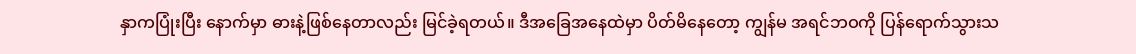နှာကပြုံးပြီး နောက်မှာ ဓားနဲ့ဖြစ်နေတာလည်း မြင်ခဲ့ရတယ်။ ဒီအခြေအနေထဲမှာ ပိတ်မိနေတော့ ကျွန်မ အရင်ဘဝကို ပြန်ရောက်သွားသ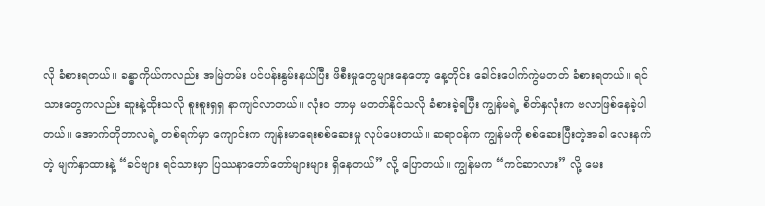လို ခံစားရတယ်။ ခန္ဓာကိုယ်ကလည်း အမြဲတမ်း ပင်ပန်းနွမ်းနယ်ပြီး ဖိစီးမှုတွေများနေတော့ နေ့တိုင်း ခေါင်းပေါက်ကွဲမတတ် ခံစားရတယ်။ ရင်သားတွေကလည်း ဆူးနဲ့ထိုးသလို စူးစူးရှရှ နာကျင်လာတယ်။ လုံးဝ ဘာမှ မတတ်နိုင်သလို ခံစားခဲ့ရပြီး ကျွန်မရဲ့ စိတ်နှလုံးက ဗလာဖြစ်နေခဲ့ပါတယ်။ အောက်တိုဘာလရဲ့ တစ်ရက်မှာ ကျောင်းက ကျန်းမာရေးစစ်ဆေးမှု လုပ်ပေးတယ်။ ဆရာဝန်က ကျွန်မကို စစ်ဆေးပြီးတဲ့အခါ လေးနက်တဲ့ မျက်နှာထားနဲ့ “ခင်ဗျား ရင်သားမှာ ပြဿနာတော်တော်များများ ရှိနေတယ်” လို့ ပြောတယ်။ ကျွန်မက “ကင်ဆာလား” လို့ မေး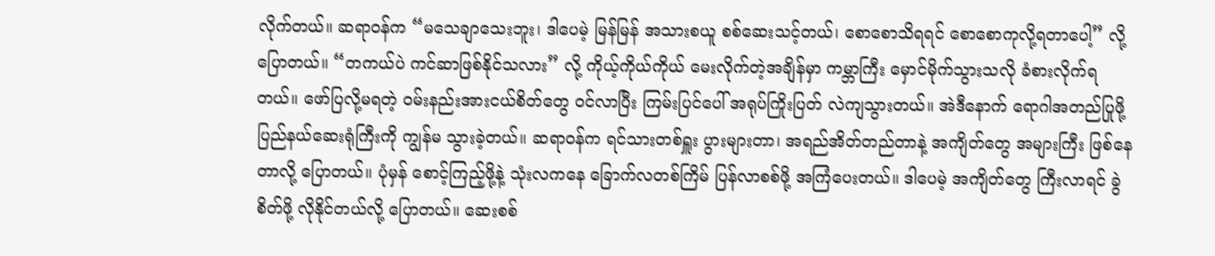လိုက်တယ်။ ဆရာဝန်က “မသေချာသေးဘူး၊ ဒါပေမဲ့ မြန်မြန် အသားစယူ စစ်ဆေးသင့်တယ်၊ စောစောသိရရင် စောစောကုလို့ရတာပေါ့” လို့ ပြောတယ်။ “တကယ်ပဲ ကင်ဆာဖြစ်နိုင်သလား” လို့ ကိုယ့်ကိုယ်ကိုယ် မေးလိုက်တဲ့အချိန်မှာ ကမ္ဘာကြီး မှောင်မိုက်သွားသလို ခံစားလိုက်ရတယ်။ ဖော်ပြလို့မရတဲ့ ဝမ်းနည်းအားငယ်စိတ်တွေ ဝင်လာပြီး ကြမ်းပြင်ပေါ် အရုပ်ကြိုးပြတ် လဲကျသွားတယ်။ အဲဒီနောက် ရောဂါအတည်ပြုဖို့ ပြည်နယ်ဆေးရုံကြီးကို ကျွန်မ သွားခဲ့တယ်။ ဆရာဝန်က ရင်သားတစ်ရှူး ပွားများတာ၊ အရည်အိတ်တည်တာနဲ့ အကျိတ်တွေ အများကြီး ဖြစ်နေတာလို့ ပြောတယ်။ ပုံမှန် စောင့်ကြည့်ဖို့နဲ့ သုံးလကနေ ခြောက်လတစ်ကြိမ် ပြန်လာစစ်ဖို့ အကြံပေးတယ်။ ဒါပေမဲ့ အကျိတ်တွေ ကြီးလာရင် ခွဲစိတ်ဖို့ လိုနိုင်တယ်လို့ ပြောတယ်။ ဆေးစစ်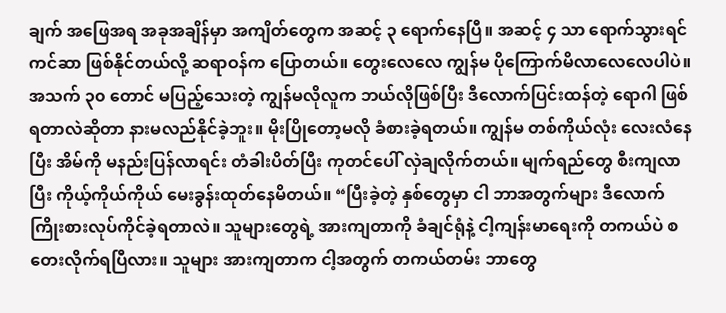ချက် အဖြေအရ အခုအချိန်မှာ အကျိတ်တွေက အဆင့် ၃ ရောက်နေပြီ။ အဆင့် ၄ သာ ရောက်သွားရင် ကင်ဆာ ဖြစ်နိုင်တယ်လို့ ဆရာဝန်က ပြောတယ်။ တွေးလေလေ ကျွန်မ ပိုကြောက်မိလာလေလေပါပဲ။ အသက် ၃၀ တောင် မပြည့်သေးတဲ့ ကျွန်မလိုလူက ဘယ်လိုဖြစ်ပြီး ဒီလောက်ပြင်းထန်တဲ့ ရောဂါ ဖြစ်ရတာလဲဆိုတာ နားမလည်နိုင်ခဲ့ဘူး။ မိုးပြိုတော့မလို ခံစားခဲ့ရတယ်။ ကျွန်မ တစ်ကိုယ်လုံး လေးလံနေပြီး အိမ်ကို မနည်းပြန်လာရင်း တံခါးပိတ်ပြီး ကုတင်ပေါ် လှဲချလိုက်တယ်။ မျက်ရည်တွေ စီးကျလာပြီး ကိုယ့်ကိုယ်ကိုယ် မေးခွန်းထုတ်နေမိတယ်။ “ပြီးခဲ့တဲ့ နှစ်တွေမှာ ငါ ဘာအတွက်များ ဒီလောက် ကြိုးစားလုပ်ကိုင်ခဲ့ရတာလဲ။ သူများတွေရဲ့ အားကျတာကို ခံချင်ရုံနဲ့ ငါ့ကျန်းမာရေးကို တကယ်ပဲ စတေးလိုက်ရပြီလား။ သူများ အားကျတာက ငါ့အတွက် တကယ်တမ်း ဘာတွေ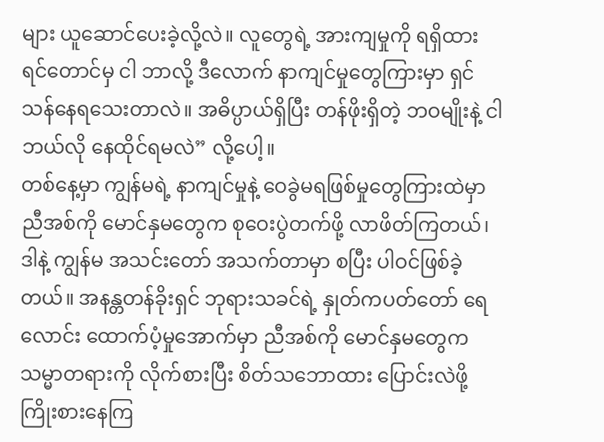များ ယူဆောင်ပေးခဲ့လို့လဲ။ လူတွေရဲ့ အားကျမှုကို ရရှိထားရင်တောင်မှ ငါ ဘာလို့ ဒီလောက် နာကျင်မှုတွေကြားမှာ ရှင်သန်နေရသေးတာလဲ။ အဓိပ္ပာယ်ရှိပြီး တန်ဖိုးရှိတဲ့ ဘဝမျိုးနဲ့ ငါ ဘယ်လို နေထိုင်ရမလဲ” လို့ပေါ့။
တစ်နေ့မှာ ကျွန်မရဲ့ နာကျင်မှုနဲ့ ဝေခွဲမရဖြစ်မှုတွေကြားထဲမှာ ညီအစ်ကို မောင်နှမတွေက စုဝေးပွဲတက်ဖို့ လာဖိတ်ကြတယ်၊ ဒါနဲ့ ကျွန်မ အသင်းတော် အသက်တာမှာ စပြီး ပါဝင်ဖြစ်ခဲ့တယ်။ အနန္တတန်ခိုးရှင် ဘုရားသခင်ရဲ့ နှုတ်ကပတ်တော် ရေလောင်း ထောက်ပံ့မှုအောက်မှာ ညီအစ်ကို မောင်နှမတွေက သမ္မာတရားကို လိုက်စားပြီး စိတ်သဘောထား ပြောင်းလဲဖို့ ကြိုးစားနေကြ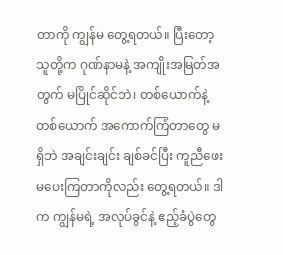တာကို ကျွန်မ တွေ့ရတယ်။ ပြီးတော့ သူတို့က ဂုဏ်နာမနဲ့ အကျိုးအမြတ်အတွက် မပြိုင်ဆိုင်ဘဲ၊ တစ်ယောက်နဲ့တစ်ယောက် အကောက်ကြံတာတွေ မရှိဘဲ အချင်းချင်း ချစ်ခင်ပြီး ကူညီဖေးမပေးကြတာကိုလည်း တွေ့ရတယ်။ ဒါက ကျွန်မရဲ့ အလုပ်ခွင်နဲ့ ဧည့်ခံပွဲတွေ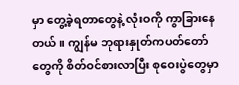မှာ တွေ့ခဲ့ရတာတွေနဲ့ လုံးဝကို ကွာခြားနေတယ်။ ကျွန်မ ဘုရားနှုတ်ကပတ်တော်တွေကို စိတ်ဝင်စားလာပြီး စုဝေးပွဲတွေမှာ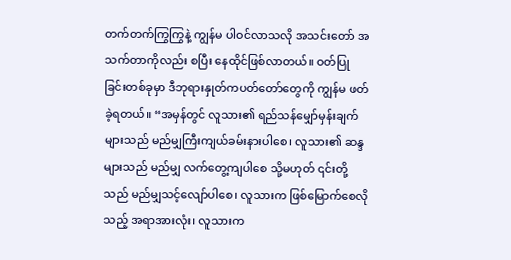တက်တက်ကြွကြွနဲ့ ကျွန်မ ပါဝင်လာသလို အသင်းတော် အသက်တာကိုလည်း စပြီး နေထိုင်ဖြစ်လာတယ်။ ဝတ်ပြုခြင်းတစ်ခုမှာ ဒီဘုရားနှုတ်ကပတ်တော်တွေကို ကျွန်မ ဖတ်ခဲ့ရတယ်။ “အမှန်တွင် လူသား၏ ရည်သန်မျှော်မှန်းချက်များသည် မည်မျှကြီးကျယ်ခမ်းနားပါစေ၊ လူသား၏ ဆန္ဒများသည် မည်မျှ လက်တွေ့ကျပါစေ သို့မဟုတ် ၎င်းတို့သည် မည်မျှသင့်လျော်ပါစေ၊ လူသားက ဖြစ်မြောက်စေလိုသည့် အရာအားလုံး၊ လူသားက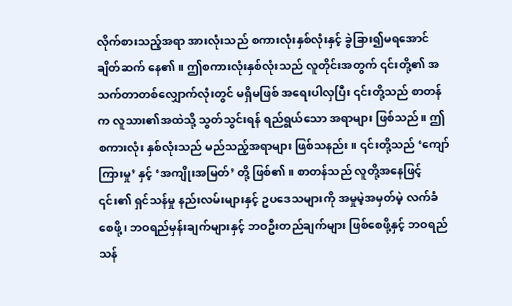လိုက်စားသည့်အရာ အားလုံးသည် စကားလုံးနှစ်လုံးနှင့် ခွဲခြား၍မရအောင် ချိတ်ဆက် နေ၏။ ဤစကားလုံးနှစ်လုံးသည် လူတိုင်းအတွက် ၎င်းတို့၏ အသက်တာတစ်လျှောက်လုံးတွင် မရှိမဖြစ် အရေးပါလှပြီး ၎င်းတို့သည် စာတန်က လူသား၏အထဲသို့ သွတ်သွင်းရန် ရည်ရွယ်သော အရာများ ဖြစ်သည်။ ဤစကားလုံး နှစ်လုံးသည် မည်သည့်အရာများ ဖြစ်သနည်း။ ၎င်းတို့သည် ‘ကျော်ကြားမှု’ နှင့် ‘အကျိုးအမြတ်’ တို့ ဖြစ်၏။ စာတန်သည် လူတို့အနေဖြင့် ၎င်း၏ ရှင်သန်မှု နည်းလမ်းများနှင့် ဥပဒေသများကို အမှုမဲ့အမှတ်မဲ့ လက်ခံစေဖို့၊ ဘဝရည်မှန်းချက်များနှင့် ဘဝဦးတည်ချက်များ ဖြစ်စေဖို့နှင့် ဘဝရည်သန်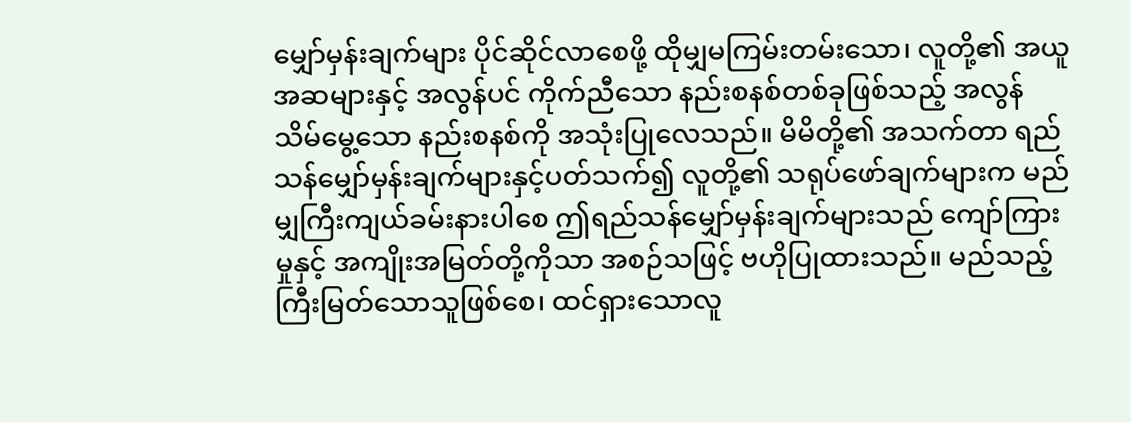မျှော်မှန်းချက်များ ပိုင်ဆိုင်လာစေဖို့ ထိုမျှမကြမ်းတမ်းသော၊ လူတို့၏ အယူအဆများနှင့် အလွန်ပင် ကိုက်ညီသော နည်းစနစ်တစ်ခုဖြစ်သည့် အလွန် သိမ်မွေ့သော နည်းစနစ်ကို အသုံးပြုလေသည်။ မိမိတို့၏ အသက်တာ ရည်သန်မျှော်မှန်းချက်များနှင့်ပတ်သက်၍ လူတို့၏ သရုပ်ဖော်ချက်များက မည်မျှကြီးကျယ်ခမ်းနားပါစေ ဤရည်သန်မျှော်မှန်းချက်များသည် ကျော်ကြားမှုနှင့် အကျိုးအမြတ်တို့ကိုသာ အစဉ်သဖြင့် ဗဟိုပြုထားသည်။ မည်သည့်ကြီးမြတ်သောသူဖြစ်စေ၊ ထင်ရှားသောလူ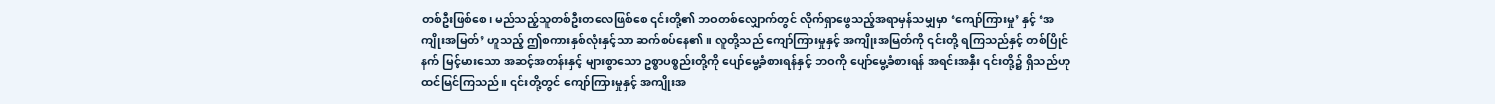တစ်ဦးဖြစ်စေ၊ မည်သည့်သူတစ်ဦးတလေဖြစ်စေ ၎င်းတို့၏ ဘဝတစ်လျှောက်တွင် လိုက်ရှာဖွေသည့်အရာမှန်သမျှမှာ ‘ကျော်ကြားမှု’ နှင့် ‘အကျိုးအမြတ်’ ဟူသည့် ဤစကားနှစ်လုံးနှင့်သာ ဆက်စပ်နေ၏။ လူတို့သည် ကျော်ကြားမှုနှင့် အကျိုးအမြတ်ကို ၎င်းတို့ ရကြသည်နှင့် တစ်ပြိုင်နက် မြင့်မားသော အဆင့်အတန်းနှင့် များစွာသော ဥစ္စာပစ္စည်းတို့ကို ပျော်မွေ့ခံစားရန်နှင့် ဘဝကို ပျော်မွေ့ခံစားရန် အရင်းအနှီး ၎င်းတို့၌ ရှိသည်ဟု ထင်မြင်ကြသည်။ ၎င်းတို့တွင် ကျော်ကြားမှုနှင့် အကျိုးအ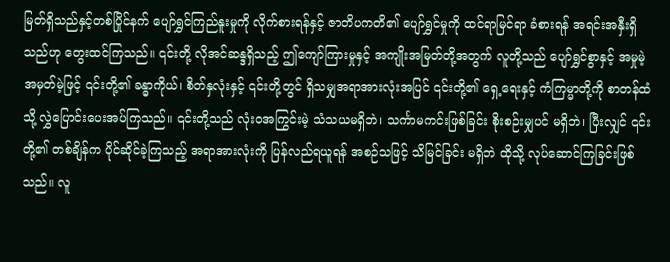မြတ်ရှိသည်နှင့်တစ်ပြိုင်နက် ပျော်ရွှင်ကြည်နူးမှုကို လိုက်စားရန်နှင့် ဇာတိပကတိ၏ ပျော်ရွှင်မှုကို ထင်ရာမြင်ရာ ခံစားရန် အရင်းအနှီးရှိသည်ဟု တွေးထင်ကြသည်။ ၎င်းတို့ လိုအင်ဆန္ဒရှိသည့် ဤကျော်ကြားမှုနှင့် အကျိုးအမြတ်တို့အတွက် လူတို့သည် ပျော်ရွှင်စွာနှင့် အမှုမဲ့အမှတ်မဲ့ဖြင့် ၎င်းတို့၏ ခန္ဓာကိုယ်၊ စိတ်နှလုံးနှင့် ၎င်းတို့တွင် ရှိသမျှအရာအားလုံးအပြင် ၎င်းတို့၏ ရှေ့ရေးနှင့် ကံကြမ္မာတို့ကို စာတန်ထံသို့ လွှဲပြောင်းပေးအပ်ကြသည်။ ၎င်းတို့သည် လုံးဝအကြွင်းမဲ့ သံသယမရှိဘဲ၊ သင်္ကာမကင်းဖြစ်ခြင်း စိုးစဉ်းမျှပင် မရှိဘဲ၊ ပြီးလျှင် ၎င်းတို့၏ တစ်ချိန်က ပိုင်ဆိုင်ခဲ့ကြသည့် အရာအားလုံးကို ပြန်လည်ရယူရန် အစဉ်သဖြင့် သိမြင်ခြင်း မရှိဘဲ ထိုသို့ လုပ်ဆောင်ကြခြင်းဖြစ်သည်။ လူ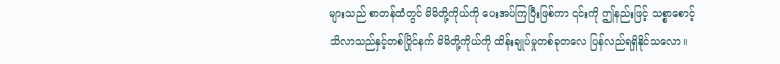များသည် စာတန်ထံတွင် မိမိတို့ကိုယ်ကို ပေးအပ်ကြပြီးဖြစ်ကာ ၎င်းကို ဤနည်းဖြင့် သစ္စာစောင့်သိလာသည်နှင့်တစ်ပြိုင်နက် မိမိတို့ကိုယ်ကို ထိန်းချုပ်မှုတစ်ခုတလေ ပြန်လည်ရရှိနိုင်သလော။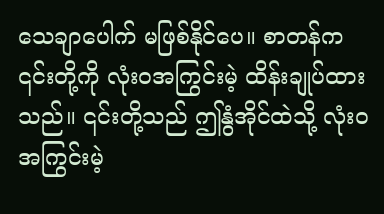သေချာပေါက် မဖြစ်နိုင်ပေ။ စာတန်က ၎င်းတို့ကို လုံးဝအကြွင်းမဲ့ ထိန်းချုပ်ထားသည်။ ၎င်းတို့သည် ဤနွံအိုင်ထဲသို့ လုံးဝအကြွင်းမဲ့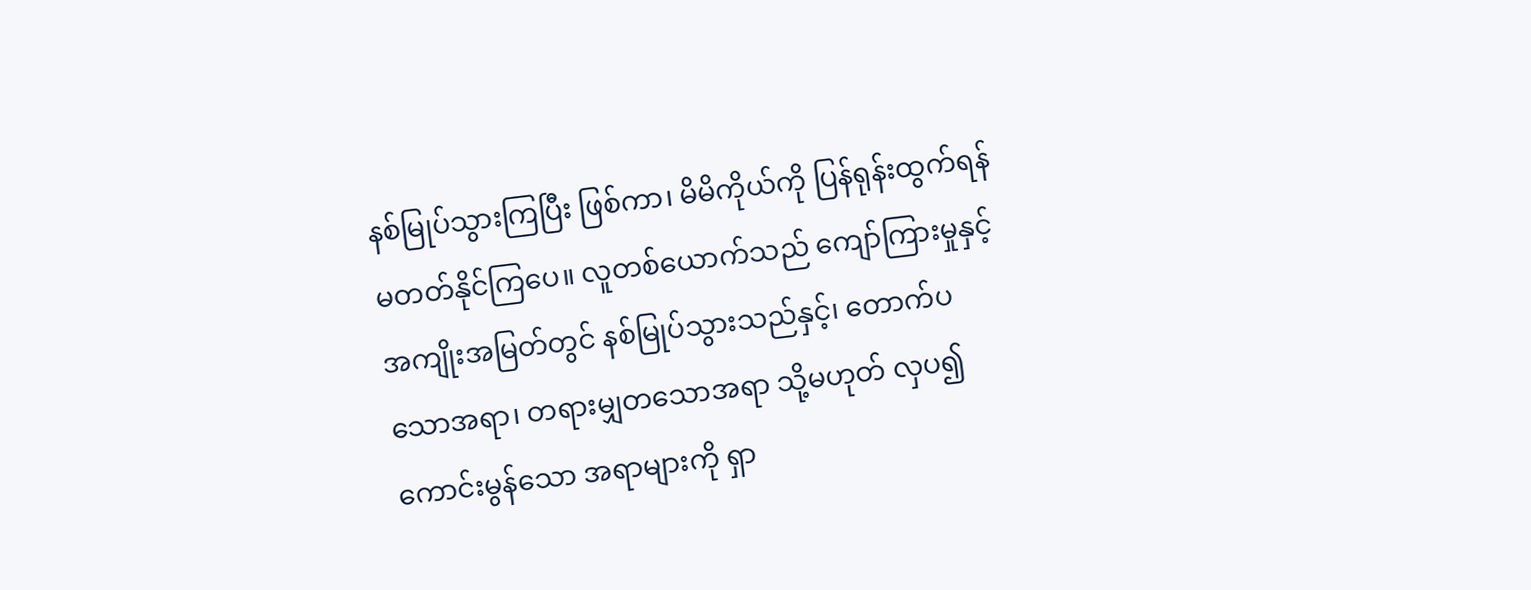နစ်မြုပ်သွားကြပြီး ဖြစ်ကာ၊ မိမိကိုယ်ကို ပြန်ရုန်းထွက်ရန် မတတ်နိုင်ကြပေ။ လူတစ်ယောက်သည် ကျော်ကြားမှုနှင့် အကျိုးအမြတ်တွင် နစ်မြုပ်သွားသည်နှင့်၊ တောက်ပသောအရာ၊ တရားမျှတသောအရာ သို့မဟုတ် လှပ၍ ကောင်းမွန်သော အရာများကို ရှာ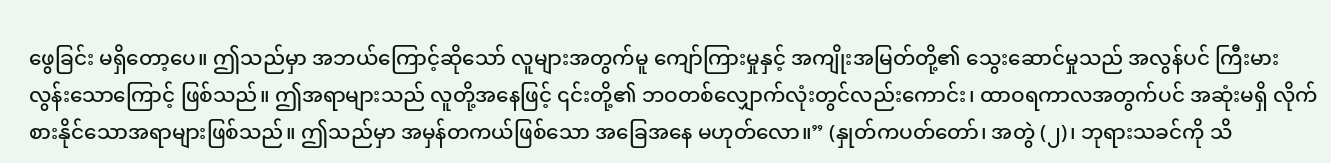ဖွေခြင်း မရှိတော့ပေ။ ဤသည်မှာ အဘယ်ကြောင့်ဆိုသော် လူများအတွက်မူ ကျော်ကြားမှုနှင့် အကျိုးအမြတ်တို့၏ သွေးဆောင်မှုသည် အလွန်ပင် ကြီးမားလွန်းသောကြောင့် ဖြစ်သည်။ ဤအရာများသည် လူတို့အနေဖြင့် ၎င်းတို့၏ ဘဝတစ်လျှောက်လုံးတွင်လည်းကောင်း၊ ထာဝရကာလအတွက်ပင် အဆုံးမရှိ လိုက်စားနိုင်သောအရာများဖြစ်သည်။ ဤသည်မှာ အမှန်တကယ်ဖြစ်သော အခြေအနေ မဟုတ်လော။” (နှုတ်ကပတ်တော်၊ အတွဲ (၂)၊ ဘုရားသခင်ကို သိ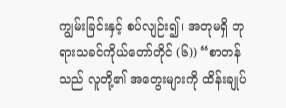ကျွမ်းခြင်းနှင့် စပ်လျဉ်း၍၊ အတုမရှိ ဘုရားသခင်ကိုယ်တော်တိုင် (၆)) “စာတန်သည် လူတို့၏ အတွေးများကို ထိန်းချုပ်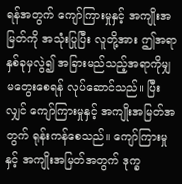ရန်အတွက် ကျော်ကြားမှုနှင့် အကျိုးအမြတ်ကို အသုံးပြုပြီး လူတို့အား ဤအရာနှစ်ခုမှလွဲ၍ အခြားမည်သည့်အရာကိုမျှ မတွေးစေရန် လုပ်ဆောင်သည်။ ပြီးလျှင် ကျော်ကြားမှုနှင့် အကျိုးအမြတ်အတွက် ရုန်းကန်စေသည်။ ကျော်ကြားမှုနှင့် အကျိုးအမြတ်အတွက် ဒုက္ခ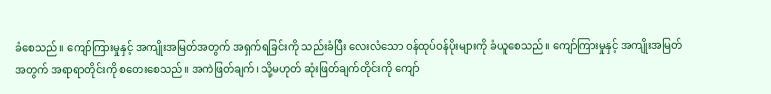ခံစေသည်။ ကျော်ကြားမှုနှင့် အကျိုးအမြတ်အတွက် အရှက်ရခြင်းကို သည်းခံပြီး လေးလံသော ဝန်ထုပ်ဝန်ပိုးများကို ခံယူစေသည်။ ကျော်ကြားမှုနှင့် အကျိုးအမြတ်အတွက် အရာရာတိုင်းကို စတေးစေသည်။ အကဲဖြတ်ချက်၊ သို့မဟုတ် ဆုံးဖြတ်ချက်တိုင်းကို ကျော်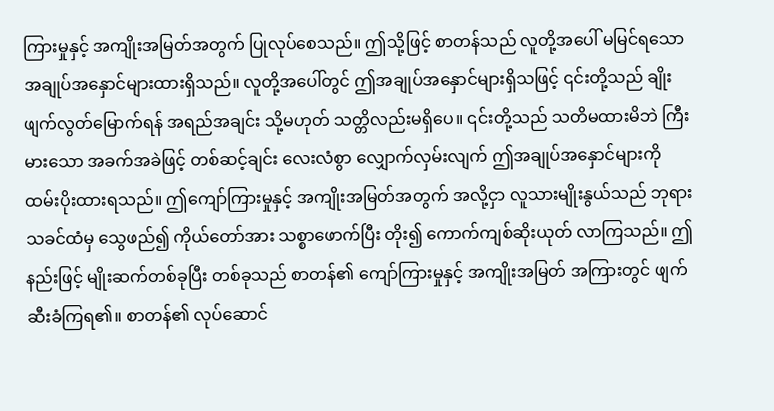ကြားမှုနှင့် အကျိုးအမြတ်အတွက် ပြုလုပ်စေသည်။ ဤသို့ဖြင့် စာတန်သည် လူတို့အပေါ် မမြင်ရသော အချုပ်အနှောင်များထားရှိသည်။ လူတို့အပေါ်တွင် ဤအချုပ်အနှောင်များရှိသဖြင့် ၎င်းတို့သည် ချိုးဖျက်လွတ်မြောက်ရန် အရည်အချင်း သို့မဟုတ် သတ္တိလည်းမရှိပေ။ ၎င်းတို့သည် သတိမထားမိဘဲ ကြီးမားသော အခက်အခဲဖြင့် တစ်ဆင့်ချင်း လေးလံစွာ လျှောက်လှမ်းလျက် ဤအချုပ်အနှောင်များကို ထမ်းပိုးထားရသည်။ ဤကျော်ကြားမှုနှင့် အကျိုးအမြတ်အတွက် အလို့ငှာ လူသားမျိုးနွယ်သည် ဘုရားသခင်ထံမှ သွေဖည်၍ ကိုယ်တော်အား သစ္စာဖောက်ပြီး တိုး၍ ကောက်ကျစ်ဆိုးယုတ် လာကြသည်။ ဤနည်းဖြင့် မျိုးဆက်တစ်ခုပြီး တစ်ခုသည် စာတန်၏ ကျော်ကြားမှုနှင့် အကျိုးအမြတ် အကြားတွင် ဖျက်ဆီးခံကြရ၏။ စာတန်၏ လုပ်ဆောင်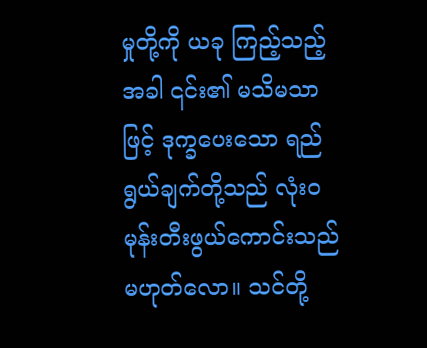မှုတို့ကို ယခု ကြည့်သည့်အခါ ၎င်း၏ မသိမသာဖြင့် ဒုက္ခပေးသော ရည်ရွယ်ချက်တို့သည် လုံးဝ မုန်းတီးဖွယ်ကောင်းသည် မဟုတ်လော။ သင်တို့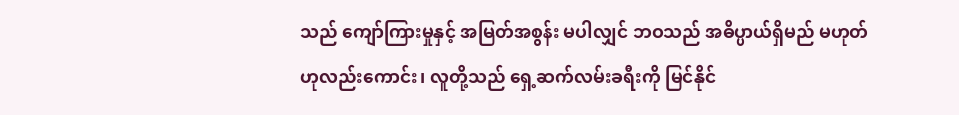သည် ကျော်ကြားမှုနှင့် အမြတ်အစွန်း မပါလျှင် ဘဝသည် အဓိပ္ပာယ်ရှိမည် မဟုတ်ဟုလည်းကောင်း၊ လူတို့သည် ရှေ့ဆက်လမ်းခရီးကို မြင်နိုင်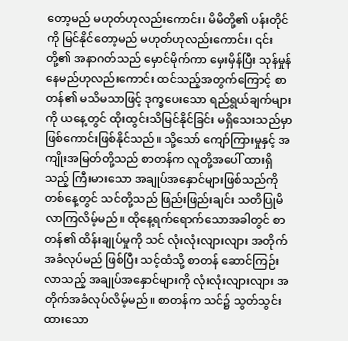တော့မည် မဟုတ်ဟုလည်းကောင်း၊ မိမိတို့၏ ပန်းတိုင်ကို မြင်နိုင်တော့မည် မဟုတ်ဟုလည်းကောင်း၊ ၎င်းတို့၏ အနာဂတ်သည် မှောင်မိုက်ကာ မှေးမှိန်ပြီး သုန်မှုန်နေမည်ဟုလည်းကောင်း ထင်သည့်အတွက်ကြောင့် စာတန်၏ မသိမသာဖြင့် ဒုက္ခပေးသော ရည်ရွယ်ချက်များကို ယနေ့တွင် ထိုးထွင်းသိမြင်နိုင်ခြင်း မရှိသေးသည်မှာ ဖြစ်ကောင်းဖြစ်နိုင်သည်။ သို့သော် ကျော်ကြားမှုနှင့် အကျိုးအမြတ်တို့သည် စာတန်က လူတို့အပေါ် ထားရှိသည့် ကြီးမားသော အချုပ်အနှောင်များဖြစ်သည်ကို တစ်နေ့တွင် သင်တို့သည် ဖြည်းဖြည်းချင်း သတိပြုမိလာကြလိမ့်မည်။ ထိုနေ့ရက်ရောက်သောအခါတွင် စာတန်၏ ထိန်းချုပ်မှုကို သင် လုံးလုံးလျားလျား အတိုက်အခံလုပ်မည် ဖြစ်ပြီး သင့်ထံသို့ စာတန် ဆောင်ကြဉ်းလာသည့် အချုပ်အနှောင်များကို လုံးလုံးလျားလျား အတိုက်အခံလုပ်လိမ့်မည်။ စာတန်က သင်၌ သွတ်သွင်းထားသော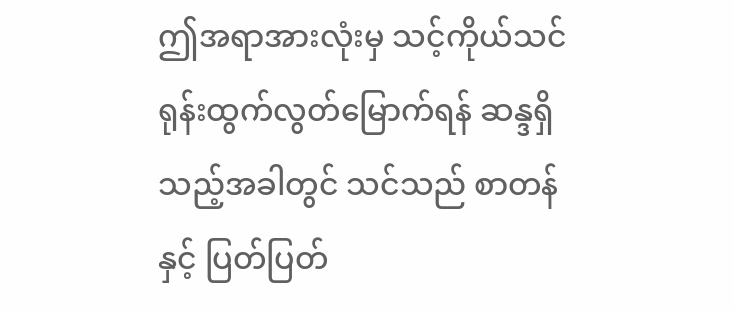ဤအရာအားလုံးမှ သင့်ကိုယ်သင် ရုန်းထွက်လွတ်မြောက်ရန် ဆန္ဒရှိသည့်အခါတွင် သင်သည် စာတန်နှင့် ပြတ်ပြတ်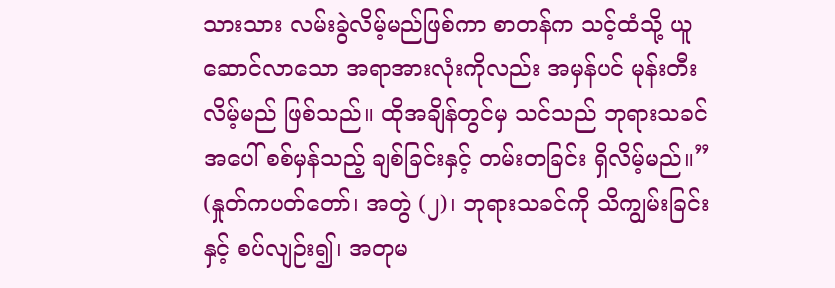သားသား လမ်းခွဲလိမ့်မည်ဖြစ်ကာ စာတန်က သင့်ထံသို့ ယူဆောင်လာသော အရာအားလုံးကိုလည်း အမှန်ပင် မုန်းတီးလိမ့်မည် ဖြစ်သည်။ ထိုအချိန်တွင်မှ သင်သည် ဘုရားသခင်အပေါ် စစ်မှန်သည့် ချစ်ခြင်းနှင့် တမ်းတခြင်း ရှိလိမ့်မည်။” (နှုတ်ကပတ်တော်၊ အတွဲ (၂)၊ ဘုရားသခင်ကို သိကျွမ်းခြင်းနှင့် စပ်လျဉ်း၍၊ အတုမ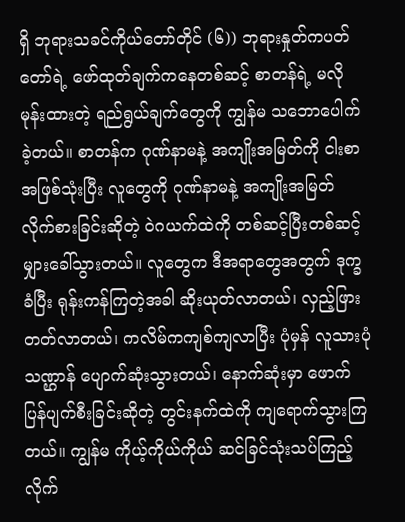ရှိ ဘုရားသခင်ကိုယ်တော်တိုင် (၆)) ဘုရားနှုတ်ကပတ်တော်ရဲ့ ဖော်ထုတ်ချက်ကနေတစ်ဆင့် စာတန်ရဲ့ မလိုမုန်းထားတဲ့ ရည်ရွယ်ချက်တွေကို ကျွန်မ သဘောပေါက်ခဲ့တယ်။ စာတန်က ဂုဏ်နာမနဲ့ အကျိုးအမြတ်ကို ငါးစာအဖြစ်သုံးပြီး လူတွေကို ဂုဏ်နာမနဲ့ အကျိုးအမြတ် လိုက်စားခြင်းဆိုတဲ့ ဝဲဂယက်ထဲကို တစ်ဆင့်ပြီးတစ်ဆင့် မျှားခေါ်သွားတယ်။ လူတွေက ဒီအရာတွေအတွက် ဒုက္ခခံပြီး ရုန်းကန်ကြတဲ့အခါ ဆိုးယုတ်လာတယ်၊ လှည့်ဖြားတတ်လာတယ်၊ ကလိမ်ကကျစ်ကျလာပြီး ပုံမှန် လူသားပုံသဏ္ဌာန် ပျောက်ဆုံးသွားတယ်၊ နောက်ဆုံးမှာ ဖောက်ပြန်ပျက်စီးခြင်းဆိုတဲ့ တွင်းနက်ထဲကို ကျရောက်သွားကြတယ်။ ကျွန်မ ကိုယ့်ကိုယ်ကိုယ် ဆင်ခြင်သုံးသပ်ကြည့်လိုက်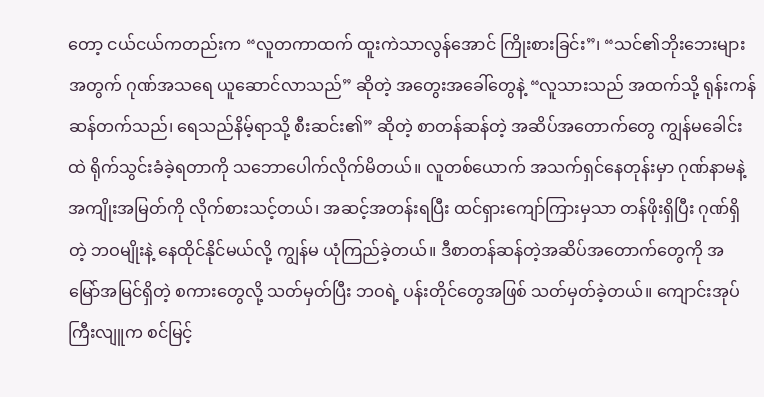တော့ ငယ်ငယ်ကတည်းက “လူတကာထက် ထူးကဲသာလွန်အောင် ကြိုးစားခြင်း”၊ “သင်၏ဘိုးဘေးများအတွက် ဂုဏ်အသရေ ယူဆောင်လာသည်” ဆိုတဲ့ အတွေးအခေါ်တွေနဲ့ “လူသားသည် အထက်သို့ ရုန်းကန်ဆန်တက်သည်၊ ရေသည်နိမ့်ရာသို့ စီးဆင်း၏” ဆိုတဲ့ စာတန်ဆန်တဲ့ အဆိပ်အတောက်တွေ ကျွန်မခေါင်းထဲ ရိုက်သွင်းခံခဲ့ရတာကို သဘောပေါက်လိုက်မိတယ်။ လူတစ်ယောက် အသက်ရှင်နေတုန်းမှာ ဂုဏ်နာမနဲ့ အကျိုးအမြတ်ကို လိုက်စားသင့်တယ်၊ အဆင့်အတန်းရပြီး ထင်ရှားကျော်ကြားမှသာ တန်ဖိုးရှိပြီး ဂုဏ်ရှိတဲ့ ဘဝမျိုးနဲ့ နေထိုင်နိုင်မယ်လို့ ကျွန်မ ယုံကြည်ခဲ့တယ်။ ဒီစာတန်ဆန်တဲ့အဆိပ်အတောက်တွေကို အမြော်အမြင်ရှိတဲ့ စကားတွေလို့ သတ်မှတ်ပြီး ဘဝရဲ့ ပန်းတိုင်တွေအဖြစ် သတ်မှတ်ခဲ့တယ်။ ကျောင်းအုပ်ကြီးလျူက စင်မြင့်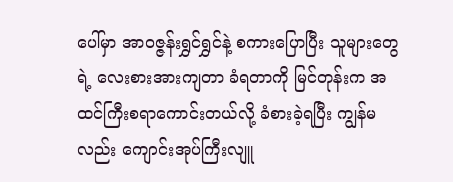ပေါ်မှာ အာဝဇ္ဇန်းရွှင်ရွှင်နဲ့ စကားပြောပြီး သူများတွေရဲ့ လေးစားအားကျတာ ခံရတာကို မြင်တုန်းက အထင်ကြီးစရာကောင်းတယ်လို့ ခံစားခဲ့ရပြီး ကျွန်မလည်း ကျောင်းအုပ်ကြီးလျူ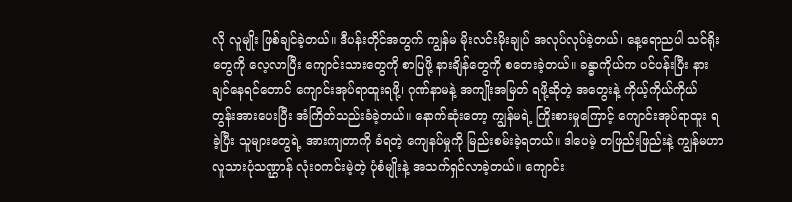လို လူမျိုး ဖြစ်ချင်ခဲ့တယ်။ ဒီပန်းတိုင်အတွက် ကျွန်မ မိုးလင်းမိုးချုပ် အလုပ်လုပ်ခဲ့တယ်၊ နေ့ရောညပါ သင်ရိုးတွေကို လေ့လာပြီး ကျောင်းသားတွေကို စာပြဖို့ နားချိန်တွေကို စတေးခဲ့တယ်။ ခန္ဓာကိုယ်က ပင်ပန်းပြီး နားချင်နေရင်တောင် ကျောင်းအုပ်ရာထူးရဖို့၊ ဂုဏ်နာမနဲ့ အကျိုးအမြတ် ရဖို့ဆိုတဲ့ အတွေးနဲ့ ကိုယ့်ကိုယ်ကိုယ် တွန်းအားပေးပြီး အံကြိတ်သည်းခံခဲ့တယ်။ နောက်ဆုံးတော့ ကျွန်မရဲ့ ကြိုးစားမှုကြောင့် ကျောင်းအုပ်ရာထူး ရခဲ့ပြီး သူများတွေရဲ့ အားကျတာကို ခံရတဲ့ ကျေနပ်မှုကို မြည်းစမ်းခဲ့ရတယ်။ ဒါပေမဲ့ တဖြည်းဖြည်းနဲ့ ကျွန်မဟာ လူသားပုံသဏ္ဌာန် လုံးဝကင်းမဲ့တဲ့ ပုံစံမျိုးနဲ့ အသက်ရှင်လာခဲ့တယ်။ ကျောင်း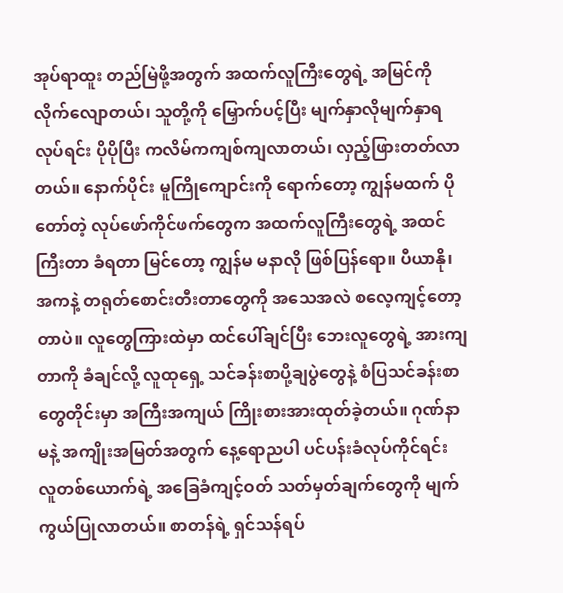အုပ်ရာထူး တည်မြဲဖို့အတွက် အထက်လူကြီးတွေရဲ့ အမြင်ကို လိုက်လျောတယ်၊ သူတို့ကို မြှောက်ပင့်ပြီး မျက်နှာလိုမျက်နှာရ လုပ်ရင်း ပိုပိုပြီး ကလိမ်ကကျစ်ကျလာတယ်၊ လှည့်ဖြားတတ်လာတယ်။ နောက်ပိုင်း မူကြိုကျောင်းကို ရောက်တော့ ကျွန်မထက် ပိုတော်တဲ့ လုပ်ဖော်ကိုင်ဖက်တွေက အထက်လူကြီးတွေရဲ့ အထင်ကြီးတာ ခံရတာ မြင်တော့ ကျွန်မ မနာလို ဖြစ်ပြန်ရော။ ပီယာနို၊ အကနဲ့ တရုတ်စောင်းတီးတာတွေကို အသေအလဲ စလေ့ကျင့်တော့တာပဲ။ လူတွေကြားထဲမှာ ထင်ပေါ်ချင်ပြီး ဘေးလူတွေရဲ့ အားကျတာကို ခံချင်လို့ လူထုရှေ့ သင်ခန်းစာပို့ချပွဲတွေနဲ့ စံပြသင်ခန်းစာတွေတိုင်းမှာ အကြီးအကျယ် ကြိုးစားအားထုတ်ခဲ့တယ်။ ဂုဏ်နာမနဲ့ အကျိုးအမြတ်အတွက် နေ့ရောညပါ ပင်ပန်းခံလုပ်ကိုင်ရင်း လူတစ်ယောက်ရဲ့ အခြေခံကျင့်ဝတ် သတ်မှတ်ချက်တွေကို မျက်ကွယ်ပြုလာတယ်။ စာတန်ရဲ့ ရှင်သန်ရပ်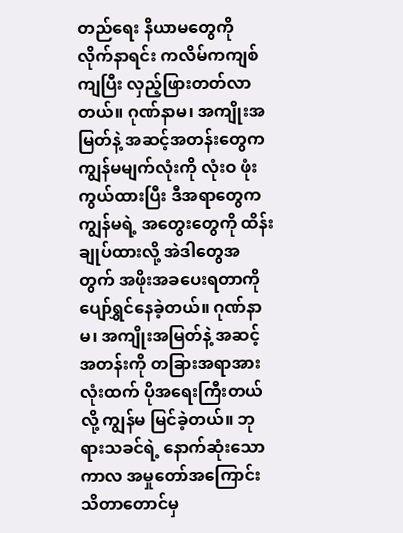တည်ရေး နိယာမတွေကို လိုက်နာရင်း ကလိမ်ကကျစ်ကျပြီး လှည့်ဖြားတတ်လာတယ်။ ဂုဏ်နာမ၊ အကျိုးအမြတ်နဲ့ အဆင့်အတန်းတွေက ကျွန်မမျက်လုံးကို လုံးဝ ဖုံးကွယ်ထားပြီး ဒီအရာတွေက ကျွန်မရဲ့ အတွေးတွေကို ထိန်းချုပ်ထားလို့ အဲဒါတွေအတွက် အဖိုးအခပေးရတာကို ပျော်ရွှင်နေခဲ့တယ်။ ဂုဏ်နာမ၊ အကျိုးအမြတ်နဲ့ အဆင့်အတန်းကို တခြားအရာအားလုံးထက် ပိုအရေးကြီးတယ်လို့ ကျွန်မ မြင်ခဲ့တယ်။ ဘုရားသခင်ရဲ့ နောက်ဆုံးသောကာလ အမှုတော်အကြောင်း သိတာတောင်မှ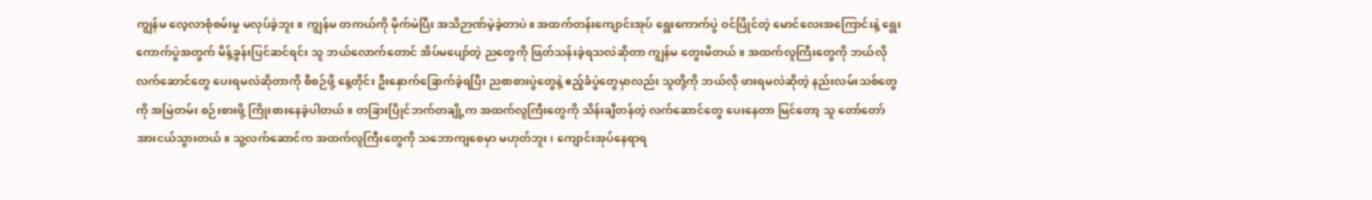ကျွန်မ လေ့လာစုံစမ်းမှု မလုပ်ခဲ့ဘူး။ ကျွန်မ တကယ်ကို မိုက်မဲပြီး အသိဉာဏ်မဲ့ခဲ့တာပဲ။ အထက်တန်းကျောင်းအုပ် ရွေးကောက်ပွဲ ဝင်ပြိုင်တဲ့ မောင်လေးအကြောင်းနဲ့ ရွေးကောက်ပွဲအတွက် မိန့်ခွန်းပြင်ဆင်ရင်း သူ ဘယ်လောက်တောင် အိပ်မပျော်တဲ့ ညတွေကို ဖြတ်သန်းခဲ့ရသလဲဆိုတာ ကျွန်မ တွေးမိတယ်။ အထက်လူကြီးတွေကို ဘယ်လို လက်ဆောင်တွေ ပေးရမလဲဆိုတာကို စီစဉ်ဖို့ နေ့တိုင်း ဦးနှောက်ခြောက်ခဲ့ရပြီး ညစာစားပွဲတွေနဲ့ ဧည့်ခံပွဲတွေမှာလည်း သူတို့ကို ဘယ်လို ဖားရမလဲဆိုတဲ့ နည်းလမ်းသစ်တွေကို အမြဲတမ်း စဉ်းစားဖို့ ကြိုးစားနေခဲ့ပါတယ်။ တခြားပြိုင်ဘက်တချို့က အထက်လူကြီးတွေကို သိန်းချီတန်တဲ့ လက်ဆောင်တွေ ပေးနေတာ မြင်တော့ သူ တော်တော် အားငယ်သွားတယ်။ သူ့လက်ဆောင်က အထက်လူကြီးတွေကို သဘောကျစေမှာ မဟုတ်ဘူး၊ ကျောင်းအုပ်နေရာရ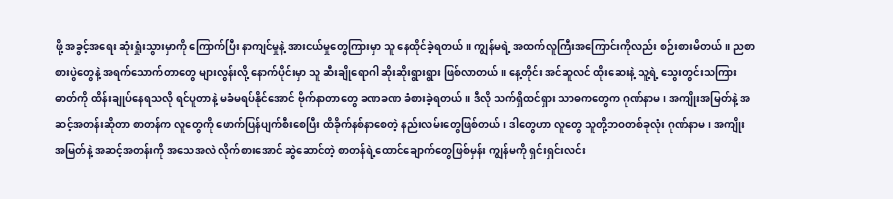ဖို့ အခွင့်အရေး ဆုံးရှုံးသွားမှာကို ကြောက်ပြီး နာကျင်မှုနဲ့ အားငယ်မှုတွေကြားမှာ သူ နေထိုင်ခဲ့ရတယ်။ ကျွန်မရဲ့ အထက်လူကြီးအကြောင်းကိုလည်း စဉ်းစားမိတယ်။ ညစာစားပွဲတွေနဲ့ အရက်သောက်တာတွေ များလွန်းလို့ နောက်ပိုင်းမှာ သူ ဆီးချိုရောဂါ ဆိုးဆိုးရွားရွား ဖြစ်လာတယ်။ နေ့တိုင်း အင်ဆူလင် ထိုးဆေးနဲ့ သူ့ရဲ့ သွေးတွင်းသကြားဓာတ်ကို ထိန်းချုပ်နေရသလို ရင်ပူတာနဲ့ မခံမရပ်နိုင်အောင် ဗိုက်နာတာတွေ ခဏခဏ ခံစားခဲ့ရတယ်။ ဒီလို သက်ရှိထင်ရှား သာဓကတွေက ဂုဏ်နာမ၊ အကျိုးအမြတ်နဲ့ အဆင့်အတန်းဆိုတာ စာတန်က လူတွေကို ဖောက်ပြန်ပျက်စီးစေပြီး ထိခိုက်နစ်နာစေတဲ့ နည်းလမ်းတွေဖြစ်တယ်၊ ဒါတွေဟာ လူတွေ သူတို့ဘဝတစ်ခုလုံး ဂုဏ်နာမ၊ အကျိုးအမြတ်နဲ့ အဆင့်အတန်းကို အသေအလဲ လိုက်စားအောင် ဆွဲဆောင်တဲ့ စာတန်ရဲ့ထောင်ချောက်တွေဖြစ်မှန်း ကျွန်မကို ရှင်းရှင်းလင်း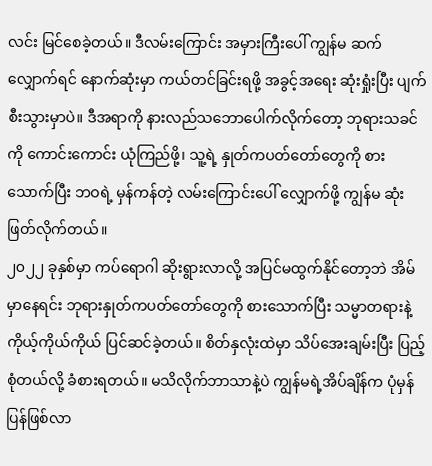လင်း မြင်စေခဲ့တယ်။ ဒီလမ်းကြောင်း အမှားကြီးပေါ် ကျွန်မ ဆက်လျှောက်ရင် နောက်ဆုံးမှာ ကယ်တင်ခြင်းရဖို့ အခွင့်အရေး ဆုံးရှုံးပြီး ပျက်စီးသွားမှာပဲ။ ဒီအရာကို နားလည်သဘောပေါက်လိုက်တော့ ဘုရားသခင်ကို ကောင်းကောင်း ယုံကြည်ဖို့၊ သူ့ရဲ့ နှုတ်ကပတ်တော်တွေကို စားသောက်ပြီး ဘဝရဲ့ မှန်ကန်တဲ့ လမ်းကြောင်းပေါ် လျှောက်ဖို့ ကျွန်မ ဆုံးဖြတ်လိုက်တယ်။
၂၀၂၂ ခုနှစ်မှာ ကပ်ရောဂါ ဆိုးရွားလာလို့ အပြင်မထွက်နိုင်တော့ဘဲ အိမ်မှာနေရင်း ဘုရားနှုတ်ကပတ်တော်တွေကို စားသောက်ပြီး သမ္မာတရားနဲ့ ကိုယ့်ကိုယ်ကိုယ် ပြင်ဆင်ခဲ့တယ်။ စိတ်နှလုံးထဲမှာ သိပ်အေးချမ်းပြီး ပြည့်စုံတယ်လို့ ခံစားရတယ်။ မသိလိုက်ဘာသာနဲ့ပဲ ကျွန်မရဲ့အိပ်ချိန်က ပုံမှန်ပြန်ဖြစ်လာ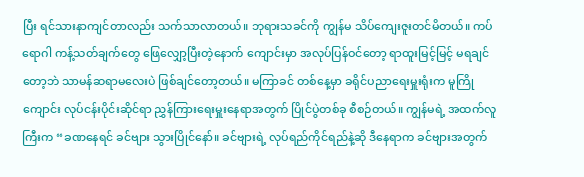ပြီး ရင်သားနာကျင်တာလည်း သက်သာလာတယ်။ ဘုရားသခင်ကို ကျွန်မ သိပ်ကျေးဇူးတင်မိတယ်။ ကပ်ရောဂါ ကန့်သတ်ချက်တွေ ဖြေလျှော့ပြီးတဲ့နောက် ကျောင်းမှာ အလုပ်ပြန်ဝင်တော့ ရာထူးမြင့်မြင့် မရချင်တော့ဘဲ သာမန်ဆရာမလေးပဲ ဖြစ်ချင်တော့တယ်။ မကြာခင် တစ်နေ့မှာ ခရိုင်ပညာရေးမှူးရုံးက မူကြိုကျောင်း လုပ်ငန်းပိုင်းဆိုင်ရာ ညွှန်ကြားရေးမှူးနေရာအတွက် ပြိုင်ပွဲတစ်ခု စီစဉ်တယ်။ ကျွန်မရဲ့ အထက်လူကြီးက “ခဏနေရင် ခင်ဗျား သွားပြိုင်နော်။ ခင်ဗျားရဲ့ လုပ်ရည်ကိုင်ရည်နဲ့ဆို ဒီနေရာက ခင်ဗျားအတွက်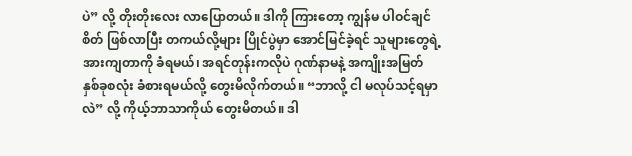ပဲ” လို့ တိုးတိုးလေး လာပြောတယ်။ ဒါကို ကြားတော့ ကျွန်မ ပါဝင်ချင်စိတ် ဖြစ်လာပြီး တကယ်လို့များ ပြိုင်ပွဲမှာ အောင်မြင်ခဲ့ရင် သူများတွေရဲ့ အားကျတာကို ခံရမယ်၊ အရင်တုန်းကလိုပဲ ဂုဏ်နာမနဲ့ အကျိုးအမြတ် နှစ်ခုစလုံး ခံစားရမယ်လို့ တွေးမိလိုက်တယ်။ “ဘာလို့ ငါ မလုပ်သင့်ရမှာလဲ” လို့ ကိုယ့်ဘာသာကိုယ် တွေးမိတယ်။ ဒါ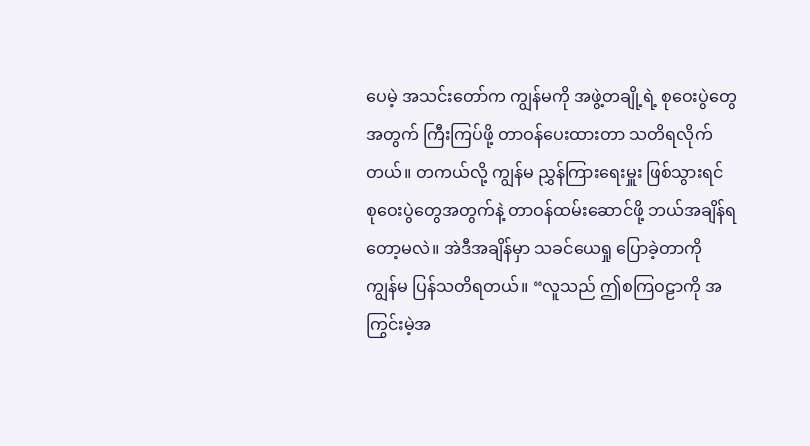ပေမဲ့ အသင်းတော်က ကျွန်မကို အဖွဲ့တချို့ရဲ့ စုဝေးပွဲတွေအတွက် ကြီးကြပ်ဖို့ တာဝန်ပေးထားတာ သတိရလိုက်တယ်။ တကယ်လို့ ကျွန်မ ညွှန်ကြားရေးမှူး ဖြစ်သွားရင် စုဝေးပွဲတွေအတွက်နဲ့ တာဝန်ထမ်းဆောင်ဖို့ ဘယ်အချိန်ရတော့မလဲ။ အဲဒီအချိန်မှာ သခင်ယေရှု ပြောခဲ့တာကို ကျွန်မ ပြန်သတိရတယ်။ “လူသည် ဤစကြဝဠာကို အကြွင်းမဲ့အ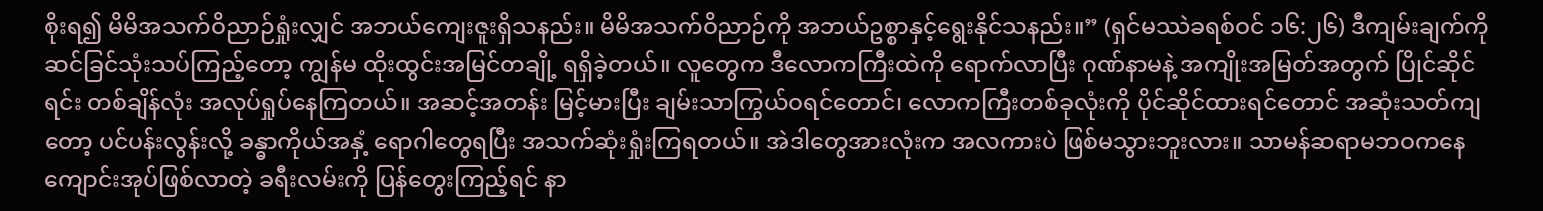စိုးရ၍ မိမိအသက်ဝိညာဉ်ရှုံးလျှင် အဘယ်ကျေးဇူးရှိသနည်း။ မိမိအသက်ဝိညာဉ်ကို အဘယ်ဥစ္စာနှင့်ရွေးနိုင်သနည်း။” (ရှင်မဿဲခရစ်ဝင် ၁၆:၂၆) ဒီကျမ်းချက်ကို ဆင်ခြင်သုံးသပ်ကြည့်တော့ ကျွန်မ ထိုးထွင်းအမြင်တချို့ ရရှိခဲ့တယ်။ လူတွေက ဒီလောကကြီးထဲကို ရောက်လာပြီး ဂုဏ်နာမနဲ့ အကျိုးအမြတ်အတွက် ပြိုင်ဆိုင်ရင်း တစ်ချိန်လုံး အလုပ်ရှုပ်နေကြတယ်။ အဆင့်အတန်း မြင့်မားပြီး ချမ်းသာကြွယ်ဝရင်တောင်၊ လောကကြီးတစ်ခုလုံးကို ပိုင်ဆိုင်ထားရင်တောင် အဆုံးသတ်ကျတော့ ပင်ပန်းလွန်းလို့ ခန္ဓာကိုယ်အနှံ့ ရောဂါတွေရပြီး အသက်ဆုံးရှုံးကြရတယ်။ အဲဒါတွေအားလုံးက အလကားပဲ ဖြစ်မသွားဘူးလား။ သာမန်ဆရာမဘဝကနေ ကျောင်းအုပ်ဖြစ်လာတဲ့ ခရီးလမ်းကို ပြန်တွေးကြည့်ရင် နာ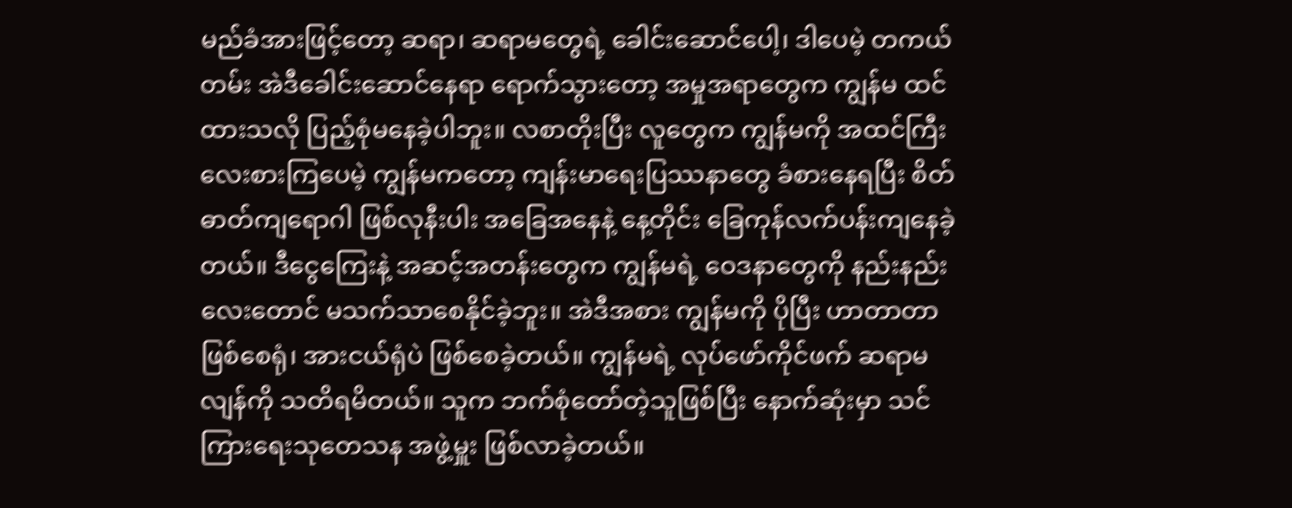မည်ခံအားဖြင့်တော့ ဆရာ၊ ဆရာမတွေရဲ့ ခေါင်းဆောင်ပေါ့၊ ဒါပေမဲ့ တကယ်တမ်း အဲဒီခေါင်းဆောင်နေရာ ရောက်သွားတော့ အမှုအရာတွေက ကျွန်မ ထင်ထားသလို ပြည့်စုံမနေခဲ့ပါဘူး။ လစာတိုးပြီး လူတွေက ကျွန်မကို အထင်ကြီးလေးစားကြပေမဲ့ ကျွန်မကတော့ ကျန်းမာရေးပြဿနာတွေ ခံစားနေရပြီး စိတ်ဓာတ်ကျရောဂါ ဖြစ်လုနီးပါး အခြေအနေနဲ့ နေ့တိုင်း ခြေကုန်လက်ပန်းကျနေခဲ့တယ်။ ဒီငွေကြေးနဲ့ အဆင့်အတန်းတွေက ကျွန်မရဲ့ ဝေဒနာတွေကို နည်းနည်းလေးတောင် မသက်သာစေနိုင်ခဲ့ဘူး။ အဲဒီအစား ကျွန်မကို ပိုပြီး ဟာတာတာဖြစ်စေရုံ၊ အားငယ်ရုံပဲ ဖြစ်စေခဲ့တယ်။ ကျွန်မရဲ့ လုပ်ဖော်ကိုင်ဖက် ဆရာမလျန်ကို သတိရမိတယ်။ သူက ဘက်စုံတော်တဲ့သူဖြစ်ပြီး နောက်ဆုံးမှာ သင်ကြားရေးသုတေသန အဖွဲ့မှူး ဖြစ်လာခဲ့တယ်။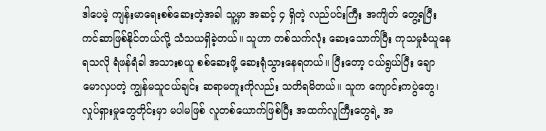ဒါပေမဲ့ ကျန်းမာရေးစစ်ဆေးတဲ့အခါ သူ့မှာ အဆင့် ၄ ရှိတဲ့ လည်ပင်းကြီး အကျိတ် တွေ့ရပြီး ကင်ဆာဖြစ်နိုင်တယ်လို့ သံသယရှိခဲ့တယ်။ သူဟာ တစ်သက်လုံး ဆေးသောက်ပြီး ကုသမှုခံယူနေရသလို ရံဖန်ရံခါ အသားစယူ စစ်ဆေးဖို့ ဆေးရုံသွားနေရတယ်။ ပြီးတော့ ငယ်ရွယ်ပြီး ချောမောလှပတဲ့ ကျွန်မသူငယ်ချင်း ဆရာမတူးကိုလည်း သတိရမိတယ်။ သူက ကျောင်းကပွဲတွေ၊ လှုပ်ရှားမှုတွေတိုင်းမှာ မပါမဖြစ် လူတစ်ယောက်ဖြစ်ပြီး အထက်လူကြီးတွေရဲ့ အ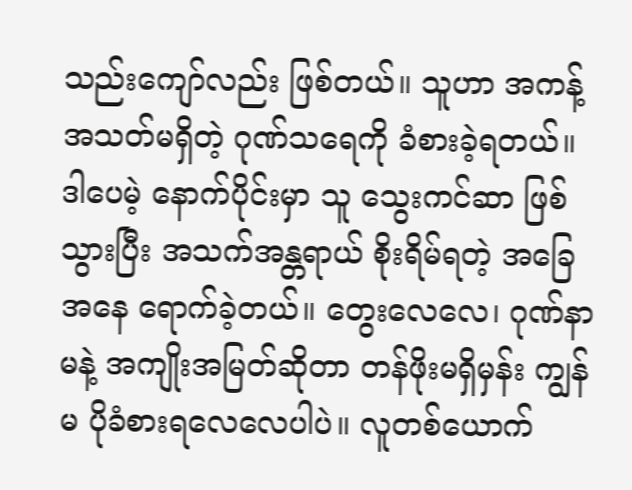သည်းကျော်လည်း ဖြစ်တယ်။ သူဟာ အကန့်အသတ်မရှိတဲ့ ဂုဏ်သရေကို ခံစားခဲ့ရတယ်။ ဒါပေမဲ့ နောက်ပိုင်းမှာ သူ သွေးကင်ဆာ ဖြစ်သွားပြီး အသက်အန္တရာယ် စိုးရိမ်ရတဲ့ အခြေအနေ ရောက်ခဲ့တယ်။ တွေးလေလေ၊ ဂုဏ်နာမနဲ့ အကျိုးအမြတ်ဆိုတာ တန်ဖိုးမရှိမှန်း ကျွန်မ ပိုခံစားရလေလေပါပဲ။ လူတစ်ယောက်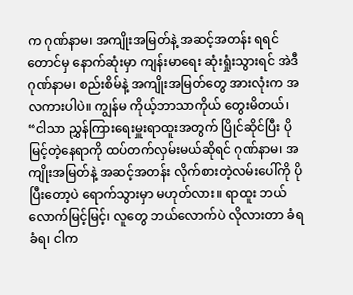က ဂုဏ်နာမ၊ အကျိုးအမြတ်နဲ့ အဆင့်အတန်း ရရင်တောင်မှ နောက်ဆုံးမှာ ကျန်းမာရေး ဆုံးရှုံးသွားရင် အဲဒီဂုဏ်နာမ၊ စည်းစိမ်နဲ့ အကျိုးအမြတ်တွေ အားလုံးက အလကားပါပဲ။ ကျွန်မ ကိုယ့်ဘာသာကိုယ် တွေးမိတယ်၊ “ငါသာ ညွှန်ကြားရေးမှူးရာထူးအတွက် ပြိုင်ဆိုင်ပြီး ပိုမြင့်တဲ့နေရာကို ထပ်တက်လှမ်းမယ်ဆိုရင် ဂုဏ်နာမ၊ အကျိုးအမြတ်နဲ့ အဆင့်အတန်း လိုက်စားတဲ့လမ်းပေါ်ကို ပိုပြီးတော့ပဲ ရောက်သွားမှာ မဟုတ်လား။ ရာထူး ဘယ်လောက်မြင့်မြင့်၊ လူတွေ ဘယ်လောက်ပဲ လိုလားတာ ခံရခံရ၊ ငါက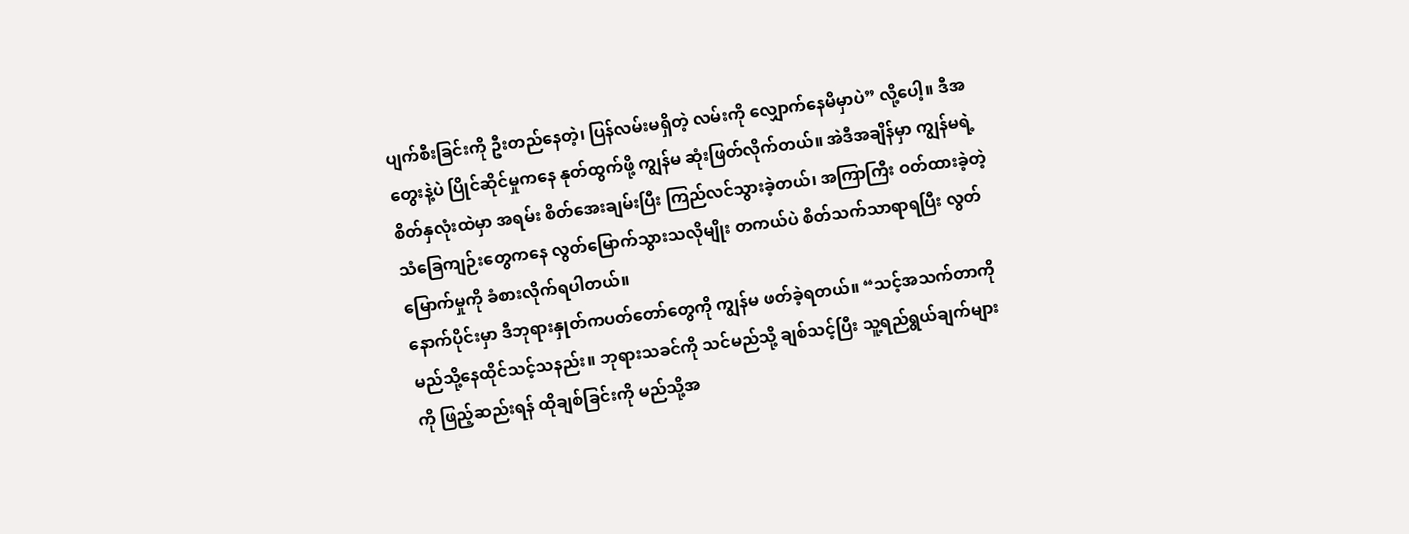ပျက်စီးခြင်းကို ဦးတည်နေတဲ့၊ ပြန်လမ်းမရှိတဲ့ လမ်းကို လျှောက်နေမိမှာပဲ” လို့ပေါ့။ ဒီအတွေးနဲ့ပဲ ပြိုင်ဆိုင်မှုကနေ နုတ်ထွက်ဖို့ ကျွန်မ ဆုံးဖြတ်လိုက်တယ်။ အဲဒီအချိန်မှာ ကျွန်မရဲ့ စိတ်နှလုံးထဲမှာ အရမ်း စိတ်အေးချမ်းပြီး ကြည်လင်သွားခဲ့တယ်၊ အကြာကြီး ဝတ်ထားခဲ့တဲ့ သံခြေကျဉ်းတွေကနေ လွတ်မြောက်သွားသလိုမျိုး တကယ်ပဲ စိတ်သက်သာရာရပြီး လွတ်မြောက်မှုကို ခံစားလိုက်ရပါတယ်။
နောက်ပိုင်းမှာ ဒီဘုရားနှုတ်ကပတ်တော်တွေကို ကျွန်မ ဖတ်ခဲ့ရတယ်။ “သင့်အသက်တာကို မည်သို့နေထိုင်သင့်သနည်း။ ဘုရားသခင်ကို သင်မည်သို့ ချစ်သင့်ပြီး သူ့ရည်ရွယ်ချက်များကို ဖြည့်ဆည်းရန် ထိုချစ်ခြင်းကို မည်သို့အ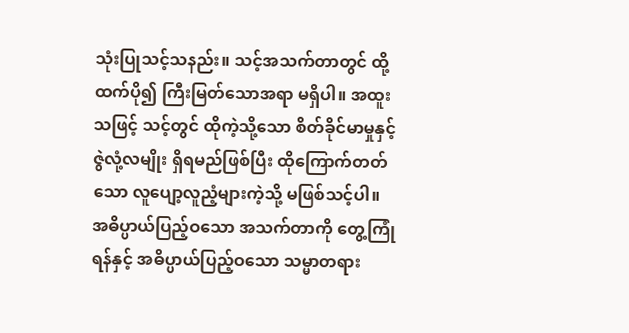သုံးပြုသင့်သနည်း။ သင့်အသက်တာတွင် ထို့ထက်ပို၍ ကြီးမြတ်သောအရာ မရှိပါ။ အထူးသဖြင့် သင့်တွင် ထိုကဲ့သို့သော စိတ်ခိုင်မာမှုနှင့် ဇွဲလုံ့လမျိုး ရှိရမည်ဖြစ်ပြီး ထိုကြောက်တတ်သော လူပျော့လူညံ့များကဲ့သို့ မဖြစ်သင့်ပါ။ အဓိပ္ပာယ်ပြည့်ဝသော အသက်တာကို တွေ့ကြုံရန်နှင့် အဓိပ္ပာယ်ပြည့်ဝသော သမ္မာတရား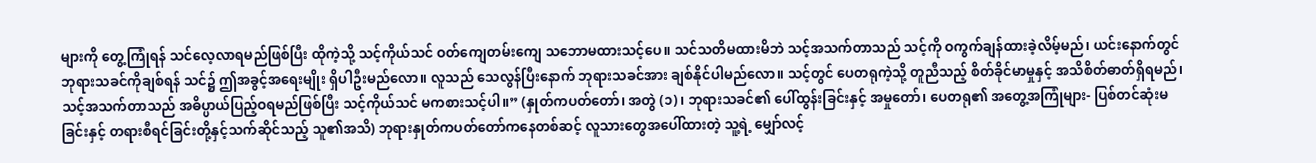များကို တွေ့ကြုံရန် သင်လေ့လာရမည်ဖြစ်ပြီး ထိုကဲ့သို့ သင့်ကိုယ်သင် ဝတ်ကျေတမ်းကျေ သဘောမထားသင့်ပေ။ သင်သတိမထားမိဘဲ သင့်အသက်တာသည် သင့်ကို ဝကွက်ချန်ထားခဲ့လိမ့်မည်၊ ယင်းနောက်တွင် ဘုရားသခင်ကိုချစ်ရန် သင်၌ ဤအခွင့်အရေးမျိုး ရှိပါဦးမည်လော။ လူသည် သေလွန်ပြီးနောက် ဘုရားသခင်အား ချစ်နိုင်ပါမည်လော။ သင့်တွင် ပေတရုကဲ့သို့ တူညီသည့် စိတ်ခိုင်မာမှုနှင့် အသိစိတ်ဓာတ်ရှိရမည်၊ သင့်အသက်တာသည် အဓိပ္ပာယ်ပြည့်ဝရမည်ဖြစ်ပြီး သင့်ကိုယ်သင် မကစားသင့်ပါ။” (နှုတ်ကပတ်တော်၊ အတွဲ (၁)၊ ဘုရားသခင်၏ ပေါ်ထွန်းခြင်းနှင့် အမှုတော်၊ ပေတရု၏ အတွေ့အကြုံများ- ပြစ်တင်ဆုံးမခြင်းနှင့် တရားစီရင်ခြင်းတို့နှင့်သက်ဆိုင်သည့် သူ၏အသိ) ဘုရားနှုတ်ကပတ်တော်ကနေတစ်ဆင့် လူသားတွေအပေါ်ထားတဲ့ သူ့ရဲ့ မျှော်လင့်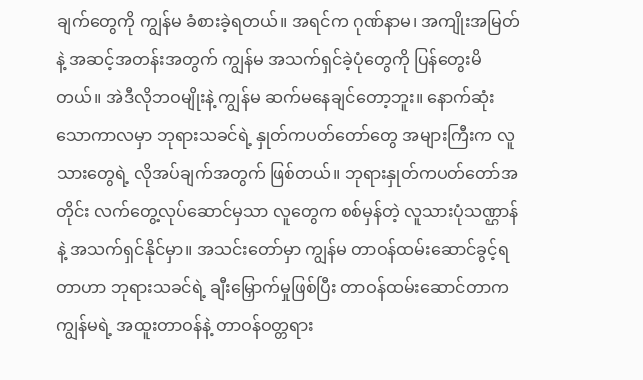ချက်တွေကို ကျွန်မ ခံစားခဲ့ရတယ်။ အရင်က ဂုဏ်နာမ၊ အကျိုးအမြတ်နဲ့ အဆင့်အတန်းအတွက် ကျွန်မ အသက်ရှင်ခဲ့ပုံတွေကို ပြန်တွေးမိတယ်။ အဲဒီလိုဘဝမျိုးနဲ့ ကျွန်မ ဆက်မနေချင်တော့ဘူး။ နောက်ဆုံးသောကာလမှာ ဘုရားသခင်ရဲ့ နှုတ်ကပတ်တော်တွေ အများကြီးက လူသားတွေရဲ့ လိုအပ်ချက်အတွက် ဖြစ်တယ်။ ဘုရားနှုတ်ကပတ်တော်အတိုင်း လက်တွေ့လုပ်ဆောင်မှသာ လူတွေက စစ်မှန်တဲ့ လူသားပုံသဏ္ဌာန်နဲ့ အသက်ရှင်နိုင်မှာ။ အသင်းတော်မှာ ကျွန်မ တာဝန်ထမ်းဆောင်ခွင့်ရတာဟာ ဘုရားသခင်ရဲ့ ချီးမြှောက်မှုဖြစ်ပြီး တာဝန်ထမ်းဆောင်တာက ကျွန်မရဲ့ အထူးတာဝန်နဲ့ တာဝန်ဝတ္တရား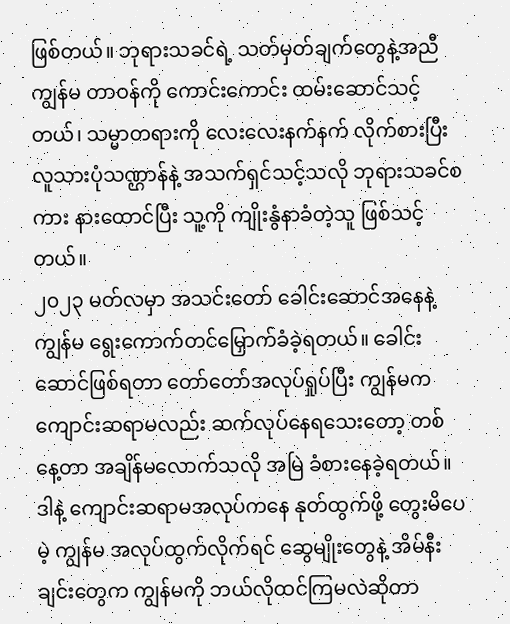ဖြစ်တယ်။ ဘုရားသခင်ရဲ့ သတ်မှတ်ချက်တွေနဲ့အညီ ကျွန်မ တာဝန်ကို ကောင်းကောင်း ထမ်းဆောင်သင့်တယ်၊ သမ္မာတရားကို လေးလေးနက်နက် လိုက်စားပြီး လူသားပုံသဏ္ဌာန်နဲ့ အသက်ရှင်သင့်သလို ဘုရားသခင်စကား နားထောင်ပြီး သူ့ကို ကျိုးနွံနာခံတဲ့သူ ဖြစ်သင့်တယ်။
၂၀၂၃ မတ်လမှာ အသင်းတော် ခေါင်းဆောင်အနေနဲ့ ကျွန်မ ရွေးကောက်တင်မြှောက်ခံခဲ့ရတယ်။ ခေါင်းဆောင်ဖြစ်ရတာ တော်တော်အလုပ်ရှုပ်ပြီး ကျွန်မက ကျောင်းဆရာမလည်း ဆက်လုပ်နေရသေးတော့ တစ်နေ့တာ အချိန်မလောက်သလို အမြဲ ခံစားနေခဲ့ရတယ်။ ဒါနဲ့ ကျောင်းဆရာမအလုပ်ကနေ နုတ်ထွက်ဖို့ တွေးမိပေမဲ့ ကျွန်မ အလုပ်ထွက်လိုက်ရင် ဆွေမျိုးတွေနဲ့ အိမ်နီးချင်းတွေက ကျွန်မကို ဘယ်လိုထင်ကြမလဲဆိုတာ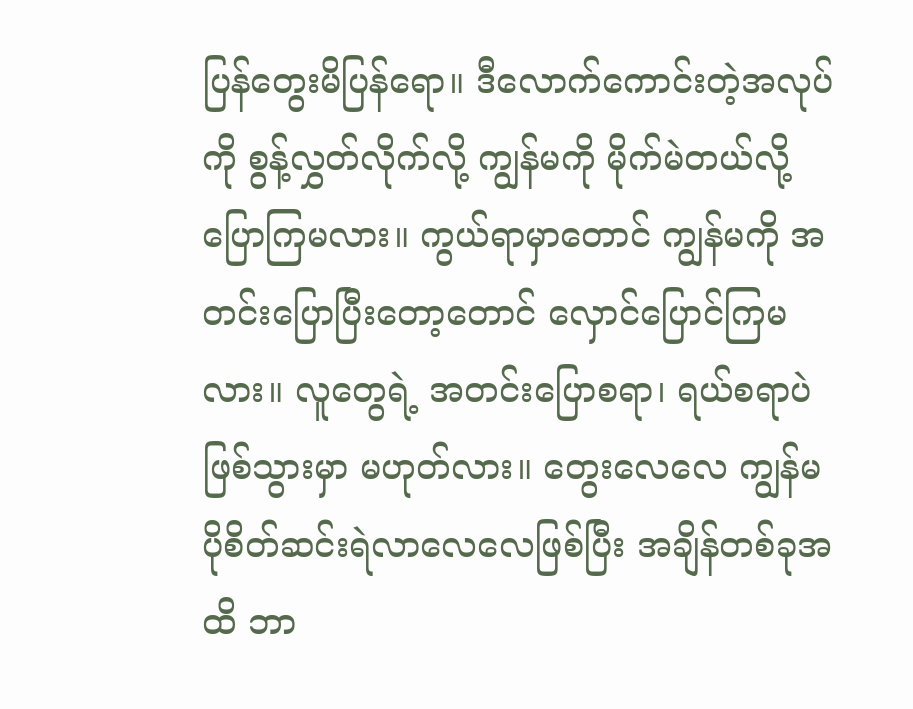ပြန်တွေးမိပြန်ရော။ ဒီလောက်ကောင်းတဲ့အလုပ်ကို စွန့်လွှတ်လိုက်လို့ ကျွန်မကို မိုက်မဲတယ်လို့ ပြောကြမလား။ ကွယ်ရာမှာတောင် ကျွန်မကို အတင်းပြောပြီးတော့တောင် လှောင်ပြောင်ကြမလား။ လူတွေရဲ့ အတင်းပြောစရာ၊ ရယ်စရာပဲ ဖြစ်သွားမှာ မဟုတ်လား။ တွေးလေလေ ကျွန်မ ပိုစိတ်ဆင်းရဲလာလေလေဖြစ်ပြီး အချိန်တစ်ခုအထိ ဘာ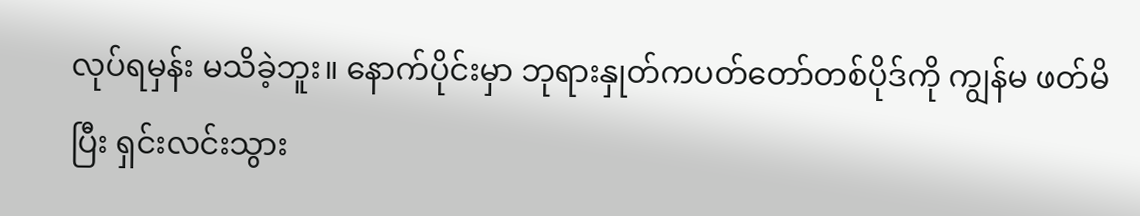လုပ်ရမှန်း မသိခဲ့ဘူး။ နောက်ပိုင်းမှာ ဘုရားနှုတ်ကပတ်တော်တစ်ပိုဒ်ကို ကျွန်မ ဖတ်မိပြီး ရှင်းလင်းသွား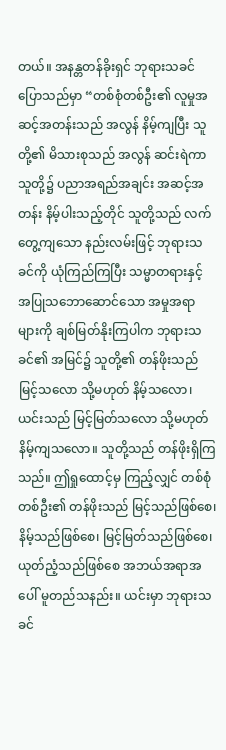တယ်။ အနန္တတန်ခိုးရှင် ဘုရားသခင် ပြောသည်မှာ “တစ်စုံတစ်ဦး၏ လူမှုအဆင့်အတန်းသည် အလွန် နိမ့်ကျပြီး သူတို့၏ မိသားစုသည် အလွန် ဆင်းရဲကာ သူတို့၌ ပညာအရည်အချင်း အဆင့်အတန်း နိမ့်ပါးသည့်တိုင် သူတို့သည် လက်တွေ့ကျသော နည်းလမ်းဖြင့် ဘုရားသခင်ကို ယုံကြည်ကြပြီး သမ္မာတရားနှင့် အပြုသဘောဆောင်သော အမှုအရာများကို ချစ်မြတ်နိုးကြပါက ဘုရားသခင်၏ အမြင်၌ သူတို့၏ တန်ဖိုးသည် မြင့်သလော သို့မဟုတ် နိမ့်သလော၊ ယင်းသည် မြင့်မြတ်သလော သို့မဟုတ် နိမ့်ကျသလော။ သူတို့သည် တန်ဖိုးရှိကြသည်။ ဤရှုထောင့်မှ ကြည့်လျှင် တစ်စုံတစ်ဦး၏ တန်ဖိုးသည် မြင့်သည်ဖြစ်စေ၊ နိမ့်သည်ဖြစ်စေ၊ မြင့်မြတ်သည်ဖြစ်စေ၊ ယုတ်ညံ့သည်ဖြစ်စေ အဘယ်အရာအပေါ် မူတည်သနည်း။ ယင်းမှာ ဘုရားသခင်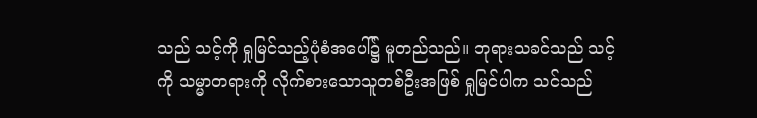သည် သင့်ကို ရှုမြင်သည့်ပုံစံအပေါ်၌ မူတည်သည်။ ဘုရားသခင်သည် သင့်ကို သမ္မာတရားကို လိုက်စားသောသူတစ်ဦးအဖြစ် ရှုမြင်ပါက သင်သည်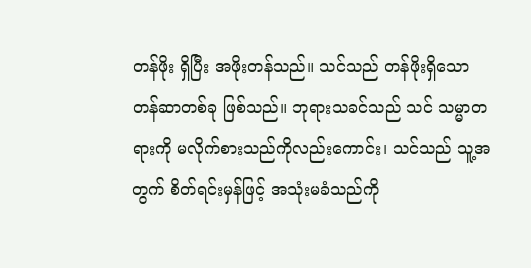တန်ဖိုး ရှိပြီး အဖိုးတန်သည်။ သင်သည် တန်ဖိုးရှိသော တန်ဆာတစ်ခု ဖြစ်သည်။ ဘုရားသခင်သည် သင် သမ္မာတရားကို မလိုက်စားသည်ကိုလည်းကောင်း၊ သင်သည် သူ့အတွက် စိတ်ရင်းမှန်ဖြင့် အသုံးမခံသည်ကို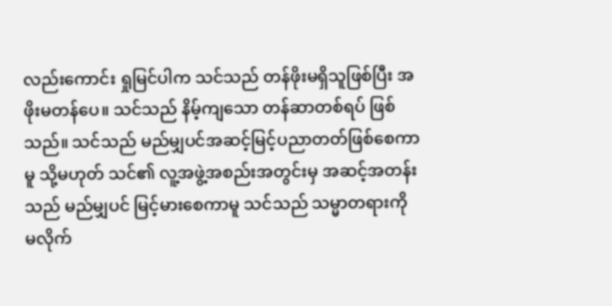လည်းကောင်း ရှုမြင်ပါက သင်သည် တန်ဖိုးမရှိသူဖြစ်ပြီး အဖိုးမတန်ပေ။ သင်သည် နိမ့်ကျသော တန်ဆာတစ်ရပ် ဖြစ်သည်။ သင်သည် မည်မျှပင်အဆင့်မြင့်ပညာတတ်ဖြစ်စေကာမူ သို့မဟုတ် သင်၏ လူ့အဖွဲ့အစည်းအတွင်းမှ အဆင့်အတန်းသည် မည်မျှပင် မြင့်မားစေကာမူ သင်သည် သမ္မာတရားကို မလိုက်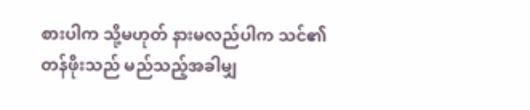စားပါက သို့မဟုတ် နားမလည်ပါက သင်၏ တန်ဖိုးသည် မည်သည့်အခါမျှ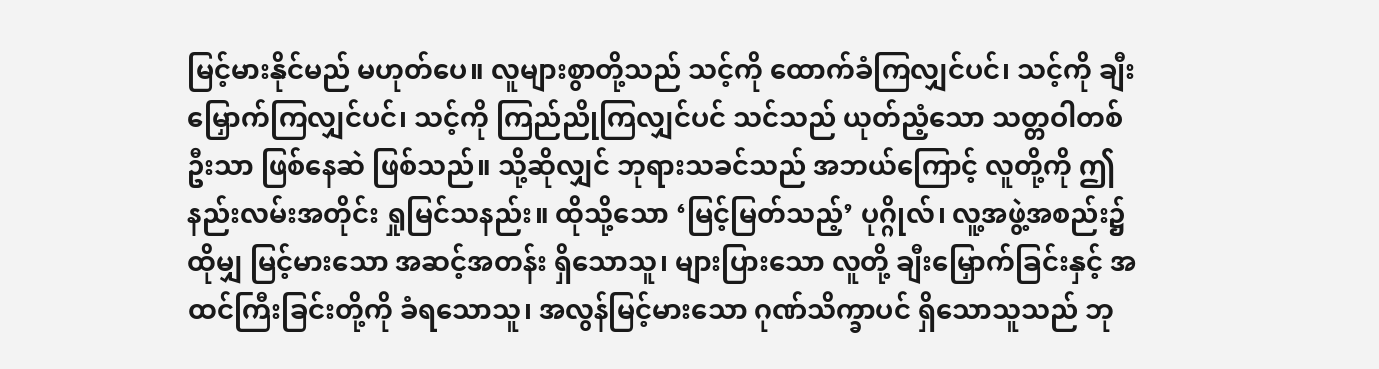မြင့်မားနိုင်မည် မဟုတ်ပေ။ လူများစွာတို့သည် သင့်ကို ထောက်ခံကြလျှင်ပင်၊ သင့်ကို ချီးမြှောက်ကြလျှင်ပင်၊ သင့်ကို ကြည်ညိုကြလျှင်ပင် သင်သည် ယုတ်ညံ့သော သတ္တဝါတစ်ဦးသာ ဖြစ်နေဆဲ ဖြစ်သည်။ သို့ဆိုလျှင် ဘုရားသခင်သည် အဘယ်ကြောင့် လူတို့ကို ဤနည်းလမ်းအတိုင်း ရှုမြင်သနည်း။ ထိုသို့သော ‘မြင့်မြတ်သည့်’ ပုဂ္ဂိုလ်၊ လူ့အဖွဲ့အစည်း၌ ထိုမျှ မြင့်မားသော အဆင့်အတန်း ရှိသောသူ၊ များပြားသော လူတို့ ချီးမြှောက်ခြင်းနှင့် အထင်ကြီးခြင်းတို့ကို ခံရသောသူ၊ အလွန်မြင့်မားသော ဂုဏ်သိက္ခာပင် ရှိသောသူသည် ဘု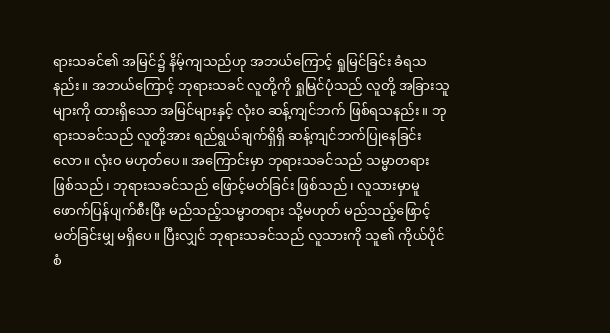ရားသခင်၏ အမြင်၌ နိမ့်ကျသည်ဟု အဘယ်ကြောင့် ရှုမြင်ခြင်း ခံရသနည်း။ အဘယ်ကြောင့် ဘုရားသခင် လူတို့ကို ရှုမြင်ပုံသည် လူတို့ အခြားသူများကို ထားရှိသော အမြင်များနှင့် လုံးဝ ဆန့်ကျင်ဘက် ဖြစ်ရသနည်း။ ဘုရားသခင်သည် လူတို့အား ရည်ရွယ်ချက်ရှိရှိ ဆန့်ကျင်ဘက်ပြုနေခြင်းလော။ လုံးဝ မဟုတ်ပေ။ အကြောင်းမှာ ဘုရားသခင်သည် သမ္မာတရား ဖြစ်သည်၊ ဘုရားသခင်သည် ဖြောင့်မတ်ခြင်း ဖြစ်သည်၊ လူသားမှာမူ ဖောက်ပြန်ပျက်စီးပြီး မည်သည့်သမ္မာတရား သို့မဟုတ် မည်သည့်ဖြောင့်မတ်ခြင်းမျှ မရှိပေ။ ပြီးလျှင် ဘုရားသခင်သည် လူသားကို သူ၏ ကိုယ်ပိုင် စံ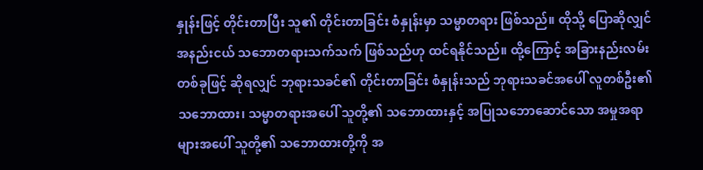နှုန်းဖြင့် တိုင်းတာပြီး သူ၏ တိုင်းတာခြင်း စံနှုန်းမှာ သမ္မာတရား ဖြစ်သည်။ ထိုသို့ ပြောဆိုလျှင် အနည်းငယ် သဘောတရားသက်သက် ဖြစ်သည်ဟု ထင်ရနိုင်သည်။ ထို့ကြောင့် အခြားနည်းလမ်းတစ်ခုဖြင့် ဆိုရလျှင် ဘုရားသခင်၏ တိုင်းတာခြင်း စံနှုန်းသည် ဘုရားသခင်အပေါ် လူတစ်ဦး၏ သဘောထား၊ သမ္မာတရားအပေါ် သူတို့၏ သဘောထားနှင့် အပြုသဘောဆောင်သော အမှုအရာများအပေါ် သူတို့၏ သဘောထားတို့ကို အ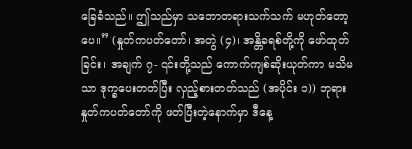ခြေခံသည်။ ဤသည်မှာ သဘောတရားသက်သက် မဟုတ်တော့ပေ။” (နှုတ်ကပတ်တော်၊ အတွဲ (၄)၊ အန္တိခရစ်တို့ကို ဖော်ထုတ်ခြင်း၊ အချက် ၇- ၎င်းတို့သည် ကောက်ကျစ်ဆိုးယုတ်ကာ မသိမသာ ဒုက္ခပေးတတ်ပြီး လှည့်စားတတ်သည် (အပိုင်း ၁)) ဘုရားနှုတ်ကပတ်တော်ကို ဖတ်ပြီးတဲ့နောက်မှာ ဒီနေ့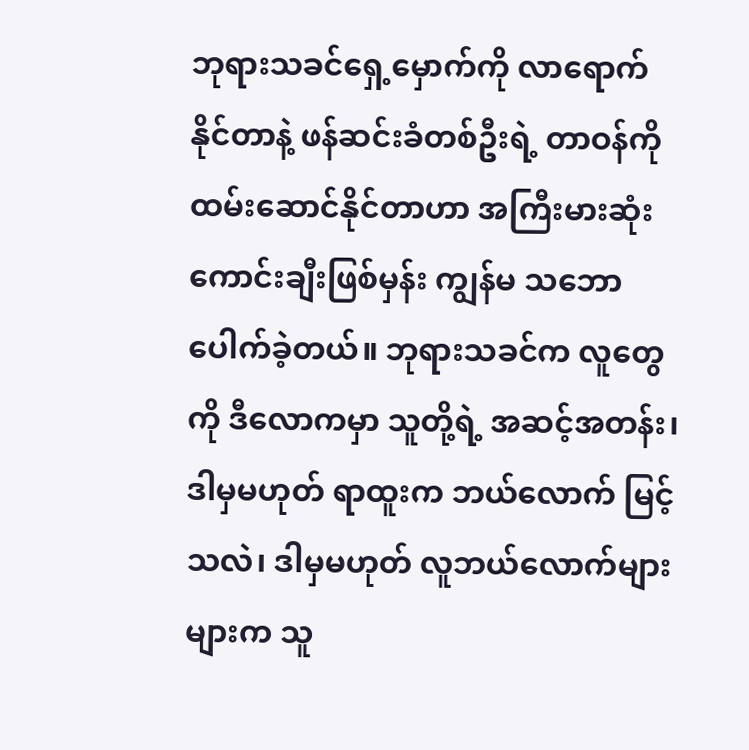ဘုရားသခင်ရှေ့မှောက်ကို လာရောက်နိုင်တာနဲ့ ဖန်ဆင်းခံတစ်ဦးရဲ့ တာဝန်ကို ထမ်းဆောင်နိုင်တာဟာ အကြီးမားဆုံး ကောင်းချီးဖြစ်မှန်း ကျွန်မ သဘောပေါက်ခဲ့တယ်။ ဘုရားသခင်က လူတွေကို ဒီလောကမှာ သူတို့ရဲ့ အဆင့်အတန်း၊ ဒါမှမဟုတ် ရာထူးက ဘယ်လောက် မြင့်သလဲ၊ ဒါမှမဟုတ် လူဘယ်လောက်များများက သူ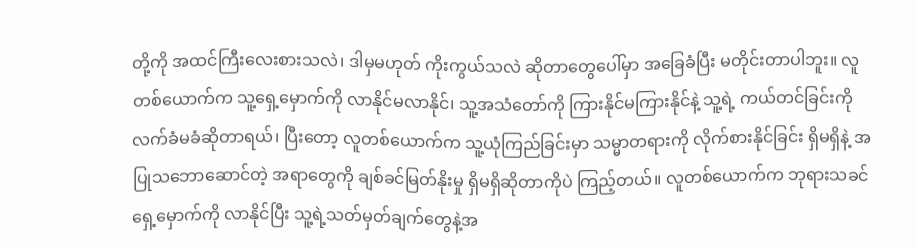တို့ကို အထင်ကြီးလေးစားသလဲ၊ ဒါမှမဟုတ် ကိုးကွယ်သလဲ ဆိုတာတွေပေါ်မှာ အခြေခံပြီး မတိုင်းတာပါဘူး။ လူတစ်ယောက်က သူ့ရှေ့မှောက်ကို လာနိုင်မလာနိုင်၊ သူ့အသံတော်ကို ကြားနိုင်မကြားနိုင်နဲ့ သူ့ရဲ့ ကယ်တင်ခြင်းကို လက်ခံမခံဆိုတာရယ်၊ ပြီးတော့ လူတစ်ယောက်က သူ့ယုံကြည်ခြင်းမှာ သမ္မာတရားကို လိုက်စားနိုင်ခြင်း ရှိမရှိနဲ့ အပြုသဘောဆောင်တဲ့ အရာတွေကို ချစ်ခင်မြတ်နိုးမှု ရှိမရှိဆိုတာကိုပဲ ကြည့်တယ်။ လူတစ်ယောက်က ဘုရားသခင်ရှေ့မှောက်ကို လာနိုင်ပြီး သူ့ရဲ့သတ်မှတ်ချက်တွေနဲ့အ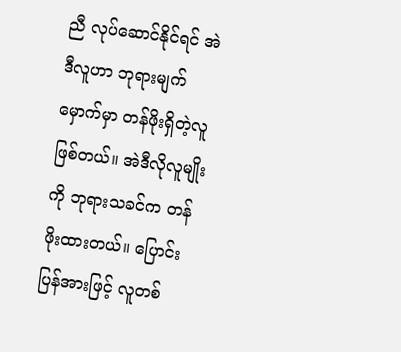ညီ လုပ်ဆောင်နိုင်ရင် အဲဒီလူဟာ ဘုရားမျက်မှောက်မှာ တန်ဖိုးရှိတဲ့လူ ဖြစ်တယ်။ အဲဒီလိုလူမျိုးကို ဘုရားသခင်က တန်ဖိုးထားတယ်။ ပြောင်းပြန်အားဖြင့် လူတစ်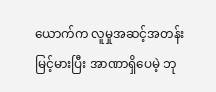ယောက်က လူမှုအဆင့်အတန်း မြင့်မားပြီး အာဏာရှိပေမဲ့ ဘု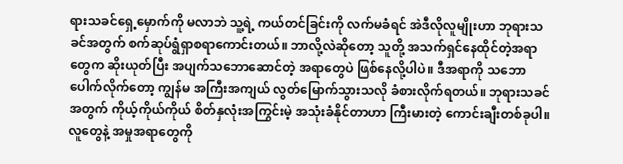ရားသခင်ရှေ့မှောက်ကို မလာဘဲ သူ့ရဲ့ ကယ်တင်ခြင်းကို လက်မခံရင် အဲဒီလိုလူမျိုးဟာ ဘုရားသခင်အတွက် စက်ဆုပ်ရွံရှာစရာကောင်းတယ်။ ဘာလို့လဲဆိုတော့ သူတို့ အသက်ရှင်နေထိုင်တဲ့အရာတွေက ဆိုးယုတ်ပြီး အပျက်သဘောဆောင်တဲ့ အရာတွေပဲ ဖြစ်နေလို့ပါပဲ။ ဒီအရာကို သဘောပေါက်လိုက်တော့ ကျွန်မ အကြီးအကျယ် လွတ်မြောက်သွားသလို ခံစားလိုက်ရတယ်။ ဘုရားသခင်အတွက် ကိုယ့်ကိုယ်ကိုယ် စိတ်နှလုံးအကြွင်းမဲ့ အသုံးခံနိုင်တာဟာ ကြီးမားတဲ့ ကောင်းချီးတစ်ခုပါ။ လူတွေနဲ့ အမှုအရာတွေကို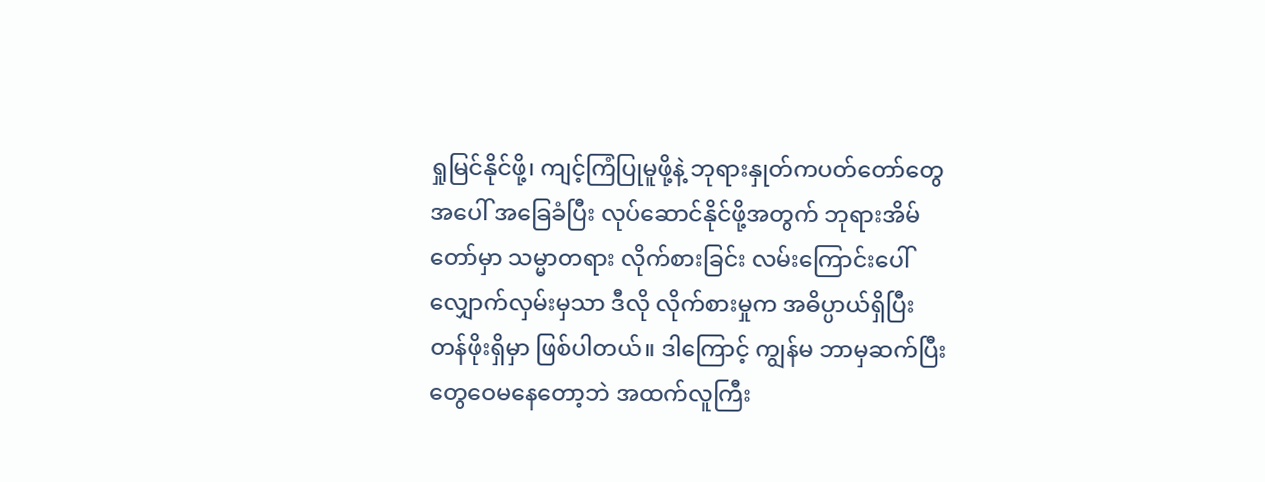ရှုမြင်နိုင်ဖို့၊ ကျင့်ကြံပြုမူဖို့နဲ့ ဘုရားနှုတ်ကပတ်တော်တွေအပေါ် အခြေခံပြီး လုပ်ဆောင်နိုင်ဖို့အတွက် ဘုရားအိမ်တော်မှာ သမ္မာတရား လိုက်စားခြင်း လမ်းကြောင်းပေါ် လျှောက်လှမ်းမှသာ ဒီလို လိုက်စားမှုက အဓိပ္ပာယ်ရှိပြီး တန်ဖိုးရှိမှာ ဖြစ်ပါတယ်။ ဒါကြောင့် ကျွန်မ ဘာမှဆက်ပြီး တွေဝေမနေတော့ဘဲ အထက်လူကြီး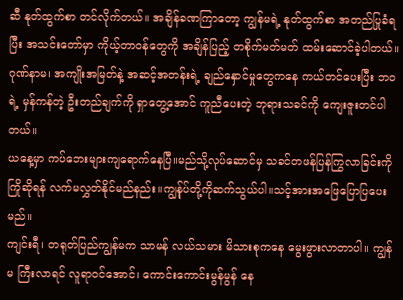ဆီ နုတ်ထွက်စာ တင်လိုက်တယ်။ အချိန်ခဏကြာတော့ ကျွန်မရဲ့ နုတ်ထွက်စာ အတည်ပြုခံရပြီး အသင်းတော်မှာ ကိုယ့်တာဝန်တွေကို အချိန်ပြည့် တစိုက်မတ်မတ် ထမ်းဆောင်ခဲ့ပါတယ်။ ဂုဏ်နာမ၊ အကျိုးအမြတ်နဲ့ အဆင့်အတန်းရဲ့ ချည်နှောင်မှုတွေကနေ ကယ်တင်ပေးပြီး ဘဝရဲ့ မှန်ကန်တဲ့ ဦးတည်ချက်ကို ရှာတွေ့အောင် ကူညီပေးတဲ့ ဘုရားသခင်ကို ကျေးဇူးတင်ပါတယ်။
ယနေ့မှာ ကပ်ဘေးများကျရောက်နေပြီ။မည်သို့လုပ်ဆောင်မှ သခင်တဖန်ပြန်ကြွလာခြင်းကို ကြိုဆိုရန် လက်မလွှတ်နိုင်မည်နည်း။ကျွန်ုပ်တို့ကိုဆက်သွယ်ပါ။သင့်အားအဖြေပြောပြပေးမည်။
ကျင်းရီ၊ တရုတ်ပြည်ကျွန်မက သာမန် လယ်သမား မိသားစုကနေ မွေးဖွားလာတာပါ။ ကျွန်မ ကြီးလာရင် လူရာဝင်အောင်၊ ကောင်းကောင်းမွန်မွန် နေ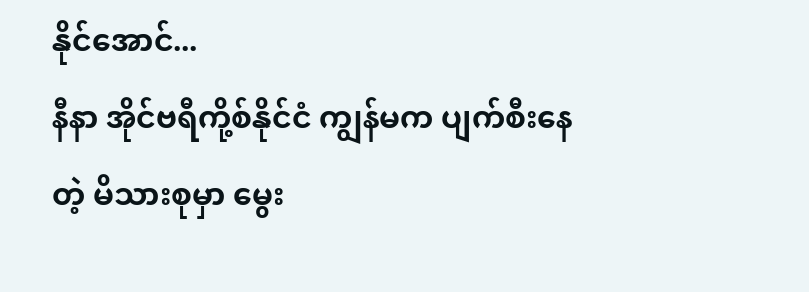နိုင်အောင်...
နီနာ အိုင်ဗရီကို့စ်နိုင်ငံ ကျွန်မက ပျက်စီးနေတဲ့ မိသားစုမှာ မွေး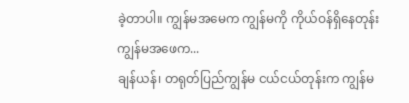ခဲ့တာပါ။ ကျွန်မအမေက ကျွန်မကို ကိုယ်ဝန်ရှိနေတုန်း ကျွန်မအဖေက...
ချန်ယန်၊ တရုတ်ပြည်ကျွန်မ ငယ်ငယ်တုန်းက ကျွန်မ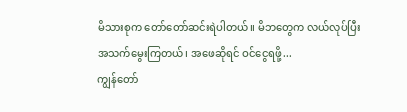မိသားစုက တော်တော်ဆင်းရဲပါတယ်။ မိဘတွေက လယ်လုပ်ပြီး အသက်မွေးကြတယ်၊ အဖေဆိုရင် ဝင်ငွေရဖို့...
ကျွန်တော်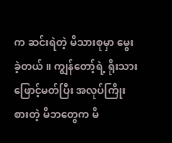က ဆင်းရဲတဲ့ မိသားစုမှာ မွေးခဲ့တယ်။ ကျွန်တော့်ရဲ့ ရိုးသားဖြောင့်မတ်ပြီး အလုပ်ကြိုးစားတဲ့ မိဘတွေက မိ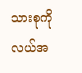သားစုကို လယ်အ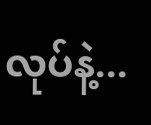လုပ်နဲ့...